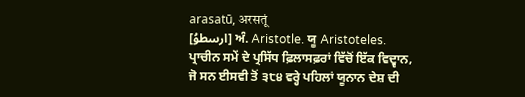arasatū, अरसतूं
[ارسطوُ] ਅੰ. Aristotle. ਯੂ Aristoteles. ਪ੍ਰਾਚੀਨ ਸਮੇਂ ਦੇ ਪ੍ਰਸਿੱਧ ਫ਼ਿਲਾਸਫ਼ਰਾਂ ਵਿੱਚੋਂ ਇੱਕ ਵਿਦ੍ਵਾਨ, ਜੋ ਸਨ ਈਸਵੀ ਤੋਂ ੩੮੪ ਵਰ੍ਹੇ ਪਹਿਲਾਂ ਯੂਨਾਨ ਦੇਸ਼ ਦੀ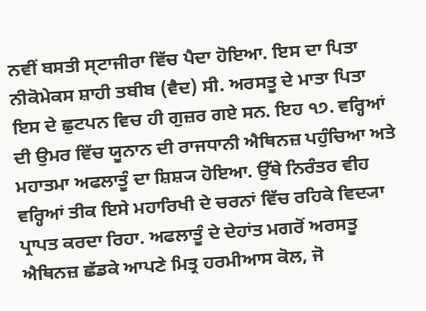ਨਵੀਂ ਬਸਤੀ ਸ੍ਟਾਜੀਰਾ ਵਿੱਚ ਪੈਦਾ ਹੋਇਆ. ਇਸ ਦਾ ਪਿਤਾ ਨੀਕੋਮੇਕਸ ਸ਼ਾਹੀ ਤਬੀਬ (ਵੈਦ) ਸੀ. ਅਰਸਤੂ ਦੇ ਮਾਤਾ ਪਿਤਾ ਇਸ ਦੇ ਛੁਟਪਨ ਵਿਚ ਹੀ ਗੁਜ਼ਰ ਗਏ ਸਨ. ਇਹ ੧੭. ਵਰ੍ਹਿਆਂ ਦੀ ਉਮਰ ਵਿੱਚ ਯੂਨਾਨ ਦੀ ਰਾਜਧਾਨੀ ਐਥਿਨਜ਼ ਪਹੁੰਚਿਆ ਅਤੇ ਮਹਾਤਮਾ ਅਫਲਾਤੂੰ ਦਾ ਸ਼ਿਸ਼੍ਯ ਹੋਇਆ. ਉੱਥੇ ਨਿਰੰਤਰ ਵੀਹ ਵਰ੍ਹਿਆਂ ਤੀਕ ਇਸੇ ਮਹਾਰਿਖੀ ਦੇ ਚਰਨਾਂ ਵਿੱਚ ਰਹਿਕੇ ਵਿਦ੍ਯਾ ਪ੍ਰਾਪਤ ਕਰਦਾ ਰਿਹਾ. ਅਫਲਾਤੂੰ ਦੇ ਦੇਹਾਂਤ ਮਗਰੋਂ ਅਰਸਤੂ ਐਥਿਨਜ਼ ਛੱਡਕੇ ਆਪਣੇ ਮਿਤ੍ਰ ਹਰਮੀਆਸ ਕੋਲ, ਜੋ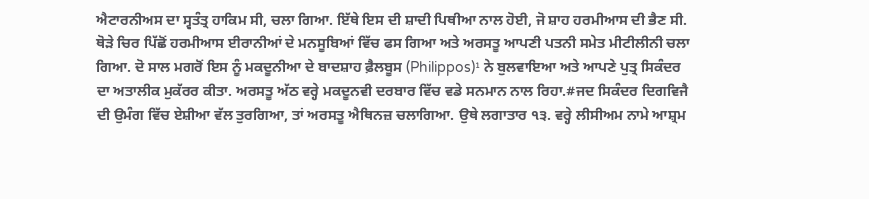ਐਟਾਰਨੀਅਸ ਦਾ ਸ੍ਵਤੰਤ੍ਰ ਹਾਕਿਮ ਸੀ, ਚਲਾ ਗਿਆ. ਇੱਥੇ ਇਸ ਦੀ ਸ਼ਾਦੀ ਪਿਥੀਆ ਨਾਲ ਹੋਈ, ਜੋ ਸ਼ਾਹ ਹਰਮੀਆਸ ਦੀ ਭੈਣ ਸੀ. ਥੋੜੇ ਚਿਰ ਪਿੱਛੋਂ ਹਰਮੀਆਸ ਈਰਾਨੀਆਂ ਦੇ ਮਨਸੂਬਿਆਂ ਵਿੱਚ ਫਸ ਗਿਆ ਅਤੇ ਅਰਸਤੂ ਆਪਣੀ ਪਤਨੀ ਸਮੇਤ ਮੀਟੀਲੀਨੀ ਚਲਾ ਗਿਆ. ਦੋ ਸਾਲ ਮਗਰੋਂ ਇਸ ਨੂੰ ਮਕਦੂਨੀਆ ਦੇ ਬਾਦਸ਼ਾਹ ਫ਼ੈਲਬੂਸ (Philippos)¹ ਨੇ ਬੁਲਵਾਇਆ ਅਤੇ ਆਪਣੇ ਪੁਤ੍ਰ ਸਿਕੰਦਰ ਦਾ ਅਤਾਲੀਕ ਮੁਕੱਰਰ ਕੀਤਾ. ਅਰਸਤੂ ਅੱਠ ਵਰ੍ਹੇ ਮਕਦੂਨਵੀ ਦਰਬਾਰ ਵਿੱਚ ਵਡੇ ਸਨਮਾਨ ਨਾਲ ਰਿਹਾ.#ਜਦ ਸਿਕੰਦਰ ਦਿਗਵਿਜੈ ਦੀ ਉਮੰਗ ਵਿੱਚ ਏਸ਼ੀਆ ਵੱਲ ਤੁਰਗਿਆ, ਤਾਂ ਅਰਸਤੂ ਐਥਿਨਜ਼ ਚਲਾਗਿਆ. ਉਥੇ ਲਗਾਤਾਰ ੧੩. ਵਰ੍ਹੇ ਲੀਸੀਅਮ ਨਾਮੇ ਆਸ਼੍ਰਮ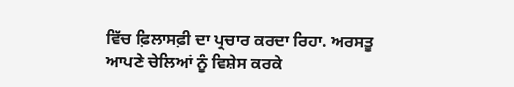ਵਿੱਚ ਫ਼ਿਲਾਸਫ਼ੀ ਦਾ ਪ੍ਰਚਾਰ ਕਰਦਾ ਰਿਹਾ. ਅਰਸਤੂ ਆਪਣੇ ਚੇਲਿਆਂ ਨੂੰ ਵਿਸ਼ੇਸ ਕਰਕੇ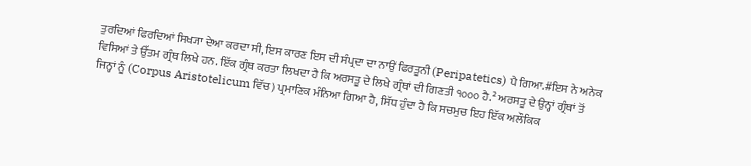ਤੁਰਦਿਆਂ ਫਿਰਦਿਆਂ ਸਿਖ੍ਯਾ ਦੇਆ ਕਰਦਾ ਸੀ, ਇਸ ਕਾਰਣ ਇਸ ਦੀ ਸੰਪ੍ਰਦਾ ਦਾ ਨਾਉਂ ਫਿਰਤੂਨੀ (Peripatetics) ਪੈ ਗਿਆ.#ਇਸ ਨੇ ਅਨੇਕ ਵਿਸਿਆਂ ਤੇ ਉੱਤਮ ਗ੍ਰੰਥ ਲਿਖੇ ਹਨ. ਇੱਕ ਗ੍ਰੰਥ ਕਰਤਾ ਲਿਖਦਾ ਹੈ ਕਿ ਅਰਸਤੂ ਦੇ ਲਿਖੇ ਗ੍ਰੰਥਾਂ ਦੀ ਗਿਣਤੀ ੧੦੦੦ ਹੈ.² ਅਰਸਤੂ ਦੇ ਉਨ੍ਹਾਂ ਗ੍ਰੰਥਾਂ ਤੋਂ ਜਿਨ੍ਹਾਂ ਨੂੰ (Corpus Aristotelicum ਵਿੱਚ) ਪ੍ਰਮਾਣਿਕ ਮੰਨਿਆ ਗਿਆ ਹੈ, ਸਿੱਧ ਹੁੰਦਾ ਹੈ ਕਿ ਸਚਮੁਚ ਇਹ ਇੱਕ ਅਲੌਕਿਕ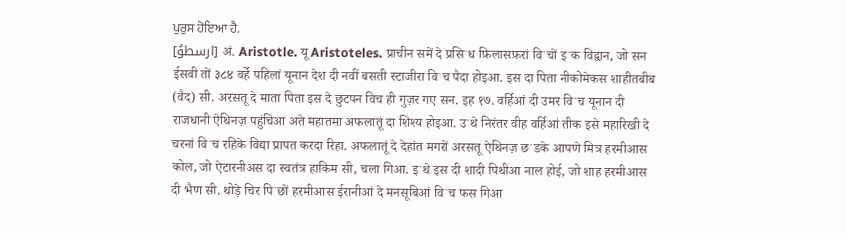ਪੁਰੁਸ ਹੋਇਆ ਹੈ.
[ارسطوُ] अं. Aristotle. यू Aristoteles. प्राचीन समें दे प्रसिॱध फ़िलासफ़रां विॱचों इॱक विद्वान, जो सन ईसवी तों ३८४ वर्हे पहिलां यूनान देश दी नवीं बसती स्टाजीरा विॱच पैदा होइआ. इस दा पिता नीकोमेकस शाहीतबीब (वैद) सी. अरसतू दे माता पिता इस दे छुटपन विच ही गुज़र गए सन. इह १७. वर्हिआं दी उमर विॱच यूनान दी राजधानी ऐथिनज़ पहुंचिआ अते महातमा अफलातूं दा शिश्य होइआ. उॱथे निरंतर वीह वर्हिआं तीक इसे महारिखी दे चरनां विॱच रहिके विद्या प्रापत करदा रिहा. अफलातूं दे देहांत मगरों अरसतू ऐथिनज़ छॱडके आपणे मित्र हरमीआस कोल, जो ऐटारनीअस दा स्वतंत्र हाकिम सी, चला गिआ. इॱथे इस दी शादी पिथीआ नाल होई, जो शाह हरमीआस दी भैण सी. थोड़े चिर पिॱछों हरमीआस ईरानीआं दे मनसूबिआं विॱच फस गिआ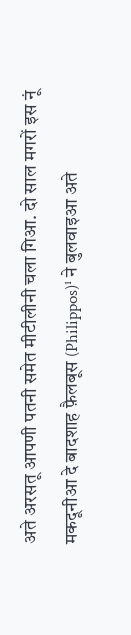अते अरसतू आपणी पतनी समेत मीटीलीनी चला गिआ. दो साल मगरों इस नूं मकदूनीआ दे बादशाह फ़ैलबूस (Philippos)¹ ने बुलवाइआ अते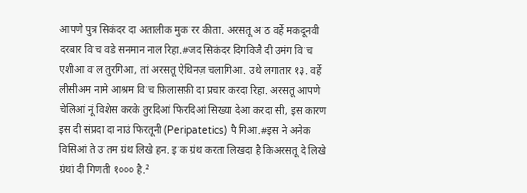आपणे पुत्र सिकंदर दा अतालीक मुकॱरर कीता. अरसतू अॱठ वर्हे मकदूनवी दरबार विॱच वडे सनमान नाल रिहा.#जद सिकंदर दिगविजै दी उमंग विॱच एशीआ वॱल तुरगिआ, तां अरसतू ऐथिनज़ चलागिआ. उथे लगातार १३. वर्हे लीसीअम नामे आश्रम विॱच फ़िलासफ़ी दा प्रचार करदा रिहा. अरसतू आपणे चेलिआं नूं विशेस करके तुरदिआं फिरदिआं सिख्या देआ करदा सी, इस कारण इस दी संप्रदा दा नाउं फिरतूनी (Peripatetics) पै गिआ.#इस ने अनेक विसिआं ते उॱतम ग्रंथ लिखे हन. इॱक ग्रंथ करता लिखदा है किअरसतू दे लिखे ग्रंथां दी गिणती १००० है.²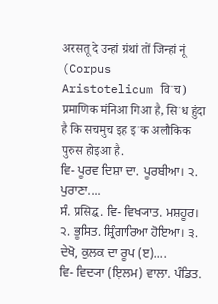अरसतू दे उन्हां ग्रंथां तों जिन्हां नूं (Corpus Aristotelicum विॱच) प्रमाणिक मंनिआ गिआ है, सिॱध हुंदा है कि सचमुच इह इॱक अलौकिक पुरुस होइआ है.
ਵਿ- ਪੂਰਵ ਦਿਸ਼ਾ ਦਾ. ਪੂਰਬੀਆ। ੨. ਪੁਰਾਣਾ....
ਸੰ. प्रसिद्घ. ਵਿ- ਵਿਖ੍ਯਾਤ. ਮਸ਼ਹੂਰ। ੨. ਭੂਸਿਤ. ਸ਼੍ਰਿੰਗਾਰਿਆ ਹੋਇਆ। ੩. ਦੇਖੋ, ਕੁਲਕ ਦਾ ਰੂਪ (ੲ)....
ਵਿ- ਵਿਦ੍ਯਾ (ਇ਼ਲਮ) ਵਾਲਾ. ਪੰਡਿਤ.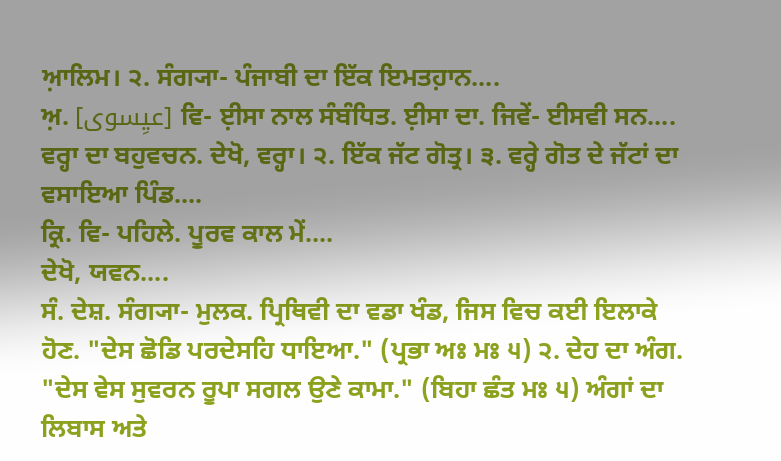ਆ਼ਲਿਮ। ੨. ਸੰਗ੍ਯਾ- ਪੰਜਾਬੀ ਦਾ ਇੱਕ ਇਮਤਹ਼ਾਨ....
ਅ਼. [عیِسوی] ਵਿ- ਈ਼ਸਾ ਨਾਲ ਸੰਬੰਧਿਤ. ਈ਼ਸਾ ਦਾ. ਜਿਵੇਂ- ਈਸਵੀ ਸਨ....
ਵਰ੍ਹਾ ਦਾ ਬਹੁਵਚਨ. ਦੇਖੋ, ਵਰ੍ਹਾ। ੨. ਇੱਕ ਜੱਟ ਗੋਤ੍ਰ। ੩. ਵਰ੍ਹੇ ਗੋਤ ਦੇ ਜੱਟਾਂ ਦਾ ਵਸਾਇਆ ਪਿੰਡ....
ਕ੍ਰਿ. ਵਿ- ਪਹਿਲੇ. ਪੂਰਵ ਕਾਲ ਮੇਂ....
ਦੇਖੋ, ਯਵਨ....
ਸੰ. ਦੇਸ਼. ਸੰਗ੍ਯਾ- ਮੁਲਕ. ਪ੍ਰਿਥਿਵੀ ਦਾ ਵਡਾ ਖੰਡ, ਜਿਸ ਵਿਚ ਕਈ ਇਲਾਕੇ ਹੋਣ. "ਦੇਸ ਛੋਡਿ ਪਰਦੇਸਹਿ ਧਾਇਆ." (ਪ੍ਰਭਾ ਅਃ ਮਃ ੫) ੨. ਦੇਹ ਦਾ ਅੰਗ. "ਦੇਸ ਵੇਸ ਸੁਵਰਨ ਰੂਪਾ ਸਗਲ ਉਣੇ ਕਾਮਾ." (ਬਿਹਾ ਛੰਤ ਮਃ ੫) ਅੰਗਾਂ ਦਾ ਲਿਬਾਸ ਅਤੇ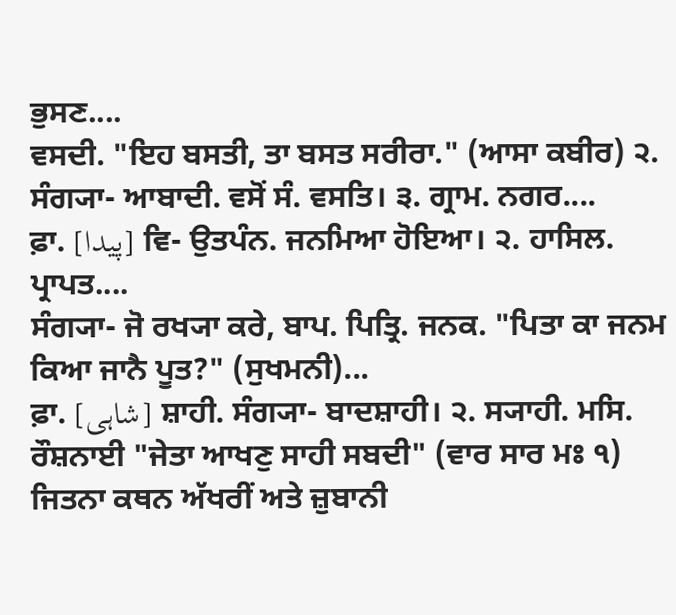ਭੁਸਣ....
ਵਸਦੀ. "ਇਹ ਬਸਤੀ, ਤਾ ਬਸਤ ਸਰੀਰਾ." (ਆਸਾ ਕਬੀਰ) ੨. ਸੰਗ੍ਯਾ- ਆਬਾਦੀ. ਵਸੋਂ ਸੰ. ਵਸਤਿ। ੩. ਗ੍ਰਾਮ. ਨਗਰ....
ਫ਼ਾ. [پیدا] ਵਿ- ਉਤਪੰਨ. ਜਨਮਿਆ ਹੋਇਆ। ੨. ਹਾਸਿਲ. ਪ੍ਰਾਪਤ....
ਸੰਗ੍ਯਾ- ਜੋ ਰਖ੍ਯਾ ਕਰੇ, ਬਾਪ. ਪਿਤ੍ਰਿ. ਜਨਕ. "ਪਿਤਾ ਕਾ ਜਨਮ ਕਿਆ ਜਾਨੈ ਪੂਤ?" (ਸੁਖਮਨੀ)...
ਫ਼ਾ. [شاہی] ਸ਼ਾਹੀ. ਸੰਗ੍ਯਾ- ਬਾਦਸ਼ਾਹੀ। ੨. ਸ੍ਯਾਹੀ. ਮਸਿ. ਰੌਸ਼ਨਾਈ "ਜੇਤਾ ਆਖਣੁ ਸਾਹੀ ਸਬਦੀ" (ਵਾਰ ਸਾਰ ਮਃ ੧) ਜਿਤਨਾ ਕਥਨ ਅੱਖਰੀਂ ਅਤੇ ਜ਼ੁਬਾਨੀ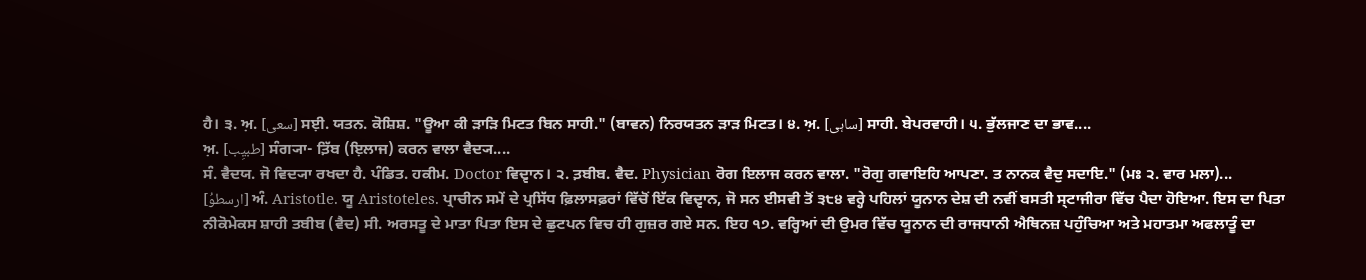ਹੈ। ੩. ਅ਼. [سعی] ਸਈ਼. ਯਤਨ. ਕੋਸ਼ਿਸ਼. "ਊਆ ਕੀ ੜਾੜਿ ਮਿਟਤ ਬਿਨ ਸਾਹੀ." (ਬਾਵਨ) ਨਿਰਯਤਨ ੜਾੜ ਮਿਟਤ। ੪. ਅ਼. [ساہی] ਸਾਹੀ. ਬੇਪਰਵਾਹੀ। ੫. ਭੁੱਲਜਾਣ ਦਾ ਭਾਵ....
ਅ਼. [طبیِب] ਸੰਗ੍ਯਾ- ਤ਼ਿੱਬ (ਇ਼ਲਾਜ) ਕਰਨ ਵਾਲਾ ਵੈਦ੍ਯ....
ਸੰ. ਵੈਦਯ. ਜੋ ਵਿਦ੍ਯਾ ਰਖਦਾ ਹੈ. ਪੰਡਿਤ. ਹਕੀਮ. Doctor ਵਿਦ੍ਵਾਨ। ੨. ਤ਼ਬੀਬ. ਵੈਦ. Physician ਰੋਗ ਇਲਾਜ ਕਰਨ ਵਾਲਾ. "ਰੋਗੁ ਗਵਾਇਹਿ ਆਪਣਾ. ਤ ਨਾਨਕ ਵੈਦੁ ਸਦਾਇ." (ਮਃ ੨. ਵਾਰ ਮਲਾ)...
[ارسطوُ] ਅੰ. Aristotle. ਯੂ Aristoteles. ਪ੍ਰਾਚੀਨ ਸਮੇਂ ਦੇ ਪ੍ਰਸਿੱਧ ਫ਼ਿਲਾਸਫ਼ਰਾਂ ਵਿੱਚੋਂ ਇੱਕ ਵਿਦ੍ਵਾਨ, ਜੋ ਸਨ ਈਸਵੀ ਤੋਂ ੩੮੪ ਵਰ੍ਹੇ ਪਹਿਲਾਂ ਯੂਨਾਨ ਦੇਸ਼ ਦੀ ਨਵੀਂ ਬਸਤੀ ਸ੍ਟਾਜੀਰਾ ਵਿੱਚ ਪੈਦਾ ਹੋਇਆ. ਇਸ ਦਾ ਪਿਤਾ ਨੀਕੋਮੇਕਸ ਸ਼ਾਹੀ ਤਬੀਬ (ਵੈਦ) ਸੀ. ਅਰਸਤੂ ਦੇ ਮਾਤਾ ਪਿਤਾ ਇਸ ਦੇ ਛੁਟਪਨ ਵਿਚ ਹੀ ਗੁਜ਼ਰ ਗਏ ਸਨ. ਇਹ ੧੭. ਵਰ੍ਹਿਆਂ ਦੀ ਉਮਰ ਵਿੱਚ ਯੂਨਾਨ ਦੀ ਰਾਜਧਾਨੀ ਐਥਿਨਜ਼ ਪਹੁੰਚਿਆ ਅਤੇ ਮਹਾਤਮਾ ਅਫਲਾਤੂੰ ਦਾ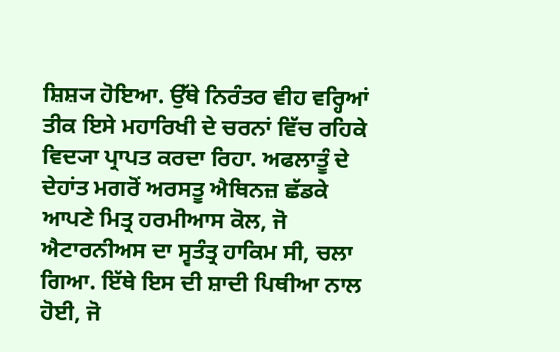ਸ਼ਿਸ਼੍ਯ ਹੋਇਆ. ਉੱਥੇ ਨਿਰੰਤਰ ਵੀਹ ਵਰ੍ਹਿਆਂ ਤੀਕ ਇਸੇ ਮਹਾਰਿਖੀ ਦੇ ਚਰਨਾਂ ਵਿੱਚ ਰਹਿਕੇ ਵਿਦ੍ਯਾ ਪ੍ਰਾਪਤ ਕਰਦਾ ਰਿਹਾ. ਅਫਲਾਤੂੰ ਦੇ ਦੇਹਾਂਤ ਮਗਰੋਂ ਅਰਸਤੂ ਐਥਿਨਜ਼ ਛੱਡਕੇ ਆਪਣੇ ਮਿਤ੍ਰ ਹਰਮੀਆਸ ਕੋਲ, ਜੋ ਐਟਾਰਨੀਅਸ ਦਾ ਸ੍ਵਤੰਤ੍ਰ ਹਾਕਿਮ ਸੀ, ਚਲਾ ਗਿਆ. ਇੱਥੇ ਇਸ ਦੀ ਸ਼ਾਦੀ ਪਿਥੀਆ ਨਾਲ ਹੋਈ, ਜੋ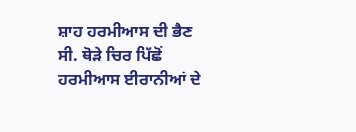ਸ਼ਾਹ ਹਰਮੀਆਸ ਦੀ ਭੈਣ ਸੀ. ਥੋੜੇ ਚਿਰ ਪਿੱਛੋਂ ਹਰਮੀਆਸ ਈਰਾਨੀਆਂ ਦੇ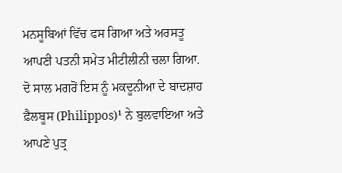ਮਨਸੂਬਿਆਂ ਵਿੱਚ ਫਸ ਗਿਆ ਅਤੇ ਅਰਸਤੂ ਆਪਣੀ ਪਤਨੀ ਸਮੇਤ ਮੀਟੀਲੀਨੀ ਚਲਾ ਗਿਆ. ਦੋ ਸਾਲ ਮਗਰੋਂ ਇਸ ਨੂੰ ਮਕਦੂਨੀਆ ਦੇ ਬਾਦਸ਼ਾਹ ਫ਼ੈਲਬੂਸ (Philippos)¹ ਨੇ ਬੁਲਵਾਇਆ ਅਤੇ ਆਪਣੇ ਪੁਤ੍ਰ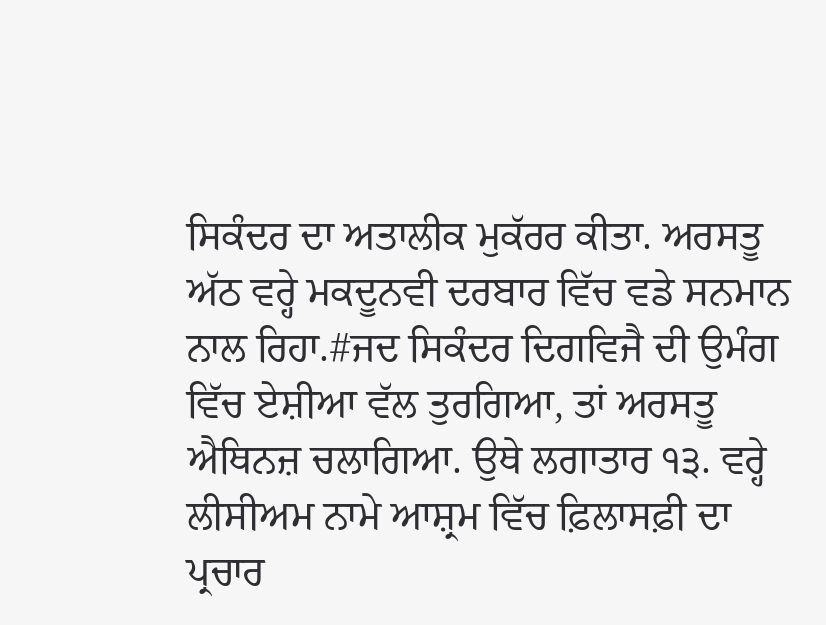ਸਿਕੰਦਰ ਦਾ ਅਤਾਲੀਕ ਮੁਕੱਰਰ ਕੀਤਾ. ਅਰਸਤੂ ਅੱਠ ਵਰ੍ਹੇ ਮਕਦੂਨਵੀ ਦਰਬਾਰ ਵਿੱਚ ਵਡੇ ਸਨਮਾਨ ਨਾਲ ਰਿਹਾ.#ਜਦ ਸਿਕੰਦਰ ਦਿਗਵਿਜੈ ਦੀ ਉਮੰਗ ਵਿੱਚ ਏਸ਼ੀਆ ਵੱਲ ਤੁਰਗਿਆ, ਤਾਂ ਅਰਸਤੂ ਐਥਿਨਜ਼ ਚਲਾਗਿਆ. ਉਥੇ ਲਗਾਤਾਰ ੧੩. ਵਰ੍ਹੇ ਲੀਸੀਅਮ ਨਾਮੇ ਆਸ਼੍ਰਮ ਵਿੱਚ ਫ਼ਿਲਾਸਫ਼ੀ ਦਾ ਪ੍ਰਚਾਰ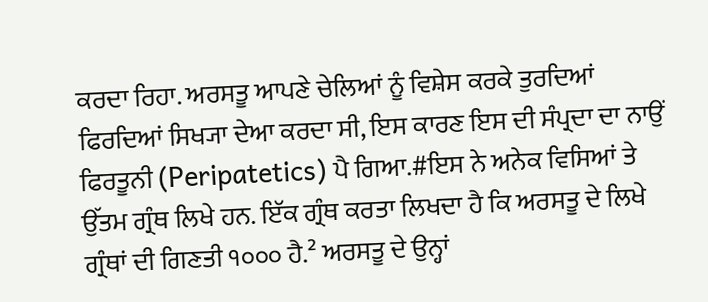ਕਰਦਾ ਰਿਹਾ. ਅਰਸਤੂ ਆਪਣੇ ਚੇਲਿਆਂ ਨੂੰ ਵਿਸ਼ੇਸ ਕਰਕੇ ਤੁਰਦਿਆਂ ਫਿਰਦਿਆਂ ਸਿਖ੍ਯਾ ਦੇਆ ਕਰਦਾ ਸੀ, ਇਸ ਕਾਰਣ ਇਸ ਦੀ ਸੰਪ੍ਰਦਾ ਦਾ ਨਾਉਂ ਫਿਰਤੂਨੀ (Peripatetics) ਪੈ ਗਿਆ.#ਇਸ ਨੇ ਅਨੇਕ ਵਿਸਿਆਂ ਤੇ ਉੱਤਮ ਗ੍ਰੰਥ ਲਿਖੇ ਹਨ. ਇੱਕ ਗ੍ਰੰਥ ਕਰਤਾ ਲਿਖਦਾ ਹੈ ਕਿ ਅਰਸਤੂ ਦੇ ਲਿਖੇ ਗ੍ਰੰਥਾਂ ਦੀ ਗਿਣਤੀ ੧੦੦੦ ਹੈ.² ਅਰਸਤੂ ਦੇ ਉਨ੍ਹਾਂ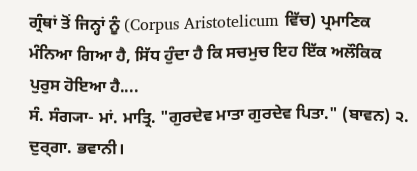ਗ੍ਰੰਥਾਂ ਤੋਂ ਜਿਨ੍ਹਾਂ ਨੂੰ (Corpus Aristotelicum ਵਿੱਚ) ਪ੍ਰਮਾਣਿਕ ਮੰਨਿਆ ਗਿਆ ਹੈ, ਸਿੱਧ ਹੁੰਦਾ ਹੈ ਕਿ ਸਚਮੁਚ ਇਹ ਇੱਕ ਅਲੌਕਿਕ ਪੁਰੁਸ ਹੋਇਆ ਹੈ....
ਸੰ. ਸੰਗ੍ਯਾ- ਮਾਂ. ਮਾਤ੍ਰਿ. "ਗੁਰਦੇਵ ਮਾਤਾ ਗੁਰਦੇਵ ਪਿਤਾ." (ਬਾਵਨ) ੨. ਦੁਰ੍ਗਾ. ਭਵਾਨੀ।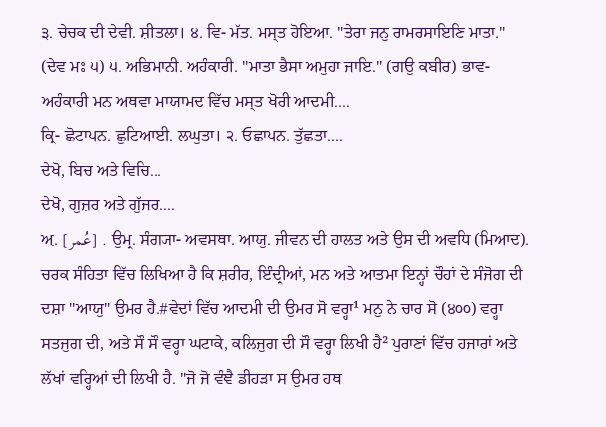੩. ਚੇਚਕ ਦੀ ਦੇਵੀ. ਸ਼ੀਤਲਾ। ੪. ਵਿ- ਮੱਤ. ਮਸ੍ਤ ਹੋਇਆ. "ਤੇਰਾ ਜਨੁ ਰਾਮਰਸਾਇਣਿ ਮਾਤਾ." (ਦੇਵ ਮਃ ੫) ੫. ਅਭਿਮਾਨੀ. ਅਹੰਕਾਰੀ. "ਮਾਤਾ ਭੈਸਾ ਅਮੁਹਾ ਜਾਇ." (ਗਉ ਕਬੀਰ) ਭਾਵ- ਅਹੰਕਾਰੀ ਮਨ ਅਥਵਾ ਮਾਯਾਮਦ ਵਿੱਚ ਮਸ੍ਤ ਖੋਰੀ ਆਦਮੀ....
ਕ੍ਰਿ- ਛੋਟਾਪਨ. ਛੁਟਿਆਈ. ਲਘੁਤਾ। ੨. ਓਛਾਪਨ. ਤੁੱਛਤਾ....
ਦੇਖੋ, ਬਿਚ ਅਤੇ ਵਿਚਿ...
ਦੇਖੋ, ਗੁਜ਼ਰ ਅਤੇ ਗੁੱਜਰ....
ਅ਼. [عُمر] . ਉਮ੍ਰ. ਸੰਗ੍ਯਾ- ਅਵਸਥਾ. ਆਯੁ. ਜੀਵਨ ਦੀ ਹਾਲਤ ਅਤੇ ਉਸ ਦੀ ਅਵਧਿ (ਮਿਆਦ). ਚਰਕ ਸੰਹਿਤਾ ਵਿੱਚ ਲਿਖਿਆ ਹੈ ਕਿ ਸ਼ਰੀਰ, ਇੰਦ੍ਰੀਆਂ, ਮਨ ਅਤੇ ਆਤਮਾ ਇਨ੍ਹਾਂ ਚੌਹਾਂ ਦੇ ਸੰਜੋਗ ਦੀ ਦਸ਼ਾ "ਆਯੁ" ਉਮਰ ਹੈ.#ਵੇਦਾਂ ਵਿੱਚ ਆਦਮੀ ਦੀ ਉਮਰ ਸੋ ਵਰ੍ਹਾ¹ ਮਨੁ ਨੇ ਚਾਰ ਸੋ (੪੦੦) ਵਰ੍ਹਾ ਸਤਜੁਗ ਦੀ, ਅਤੇ ਸੌ ਸੌ ਵਰ੍ਹਾ ਘਟਾਕੇ, ਕਲਿਜੁਗ ਦੀ ਸੌ ਵਰ੍ਹਾ ਲਿਖੀ ਹੈ² ਪੁਰਾਣਾਂ ਵਿੱਚ ਹਜਾਰਾਂ ਅਤੇ ਲੱਖਾਂ ਵਰ੍ਹਿਆਂ ਦੀ ਲਿਖੀ ਹੈ. "ਜੋ ਜੋ ਵੰਞੈ ਡੀਹੜਾ ਸ ਉਮਰ ਹਥ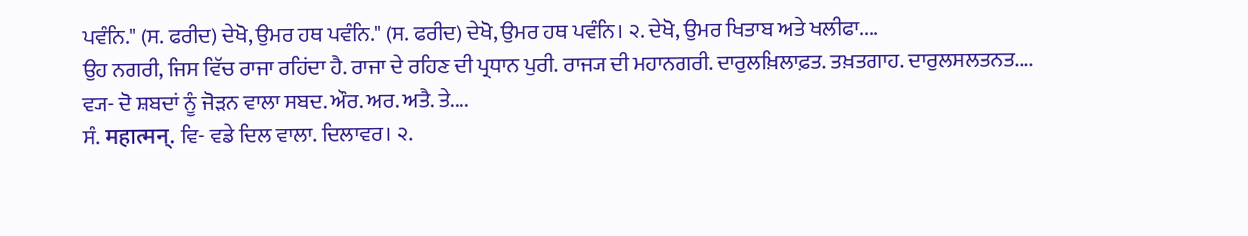ਪਵੰਨਿ." (ਸ. ਫਰੀਦ) ਦੇਖੋ, ਉਮਰ ਹਥ ਪਵੰਨਿ." (ਸ. ਫਰੀਦ) ਦੇਖੋ, ਉਮਰ ਹਥ ਪਵੰਨਿ। ੨. ਦੇਖੋ, ਉਮਰ ਖਿਤਾਬ ਅਤੇ ਖਲੀਫਾ....
ਉਹ ਨਗਰੀ, ਜਿਸ ਵਿੱਚ ਰਾਜਾ ਰਹਿਂਦਾ ਹੈ. ਰਾਜਾ ਦੇ ਰਹਿਣ ਦੀ ਪ੍ਰਧਾਨ ਪੁਰੀ. ਰਾਜ੍ਯ ਦੀ ਮਹਾਨਗਰੀ. ਦਾਰੁਲਖ਼ਿਲਾਫ਼ਤ. ਤਖ਼ਤਗਾਹ. ਦਾਰੁਲਸਲਤਨਤ....
ਵ੍ਯ- ਦੋ ਸ਼ਬਦਾਂ ਨੂੰ ਜੋੜਨ ਵਾਲਾ ਸਬਦ. ਔਰ. ਅਰ. ਅਤੈ. ਤੇ....
ਸੰ. महात्मन्. ਵਿ- ਵਡੇ ਦਿਲ ਵਾਲਾ. ਦਿਲਾਵਰ। ੨.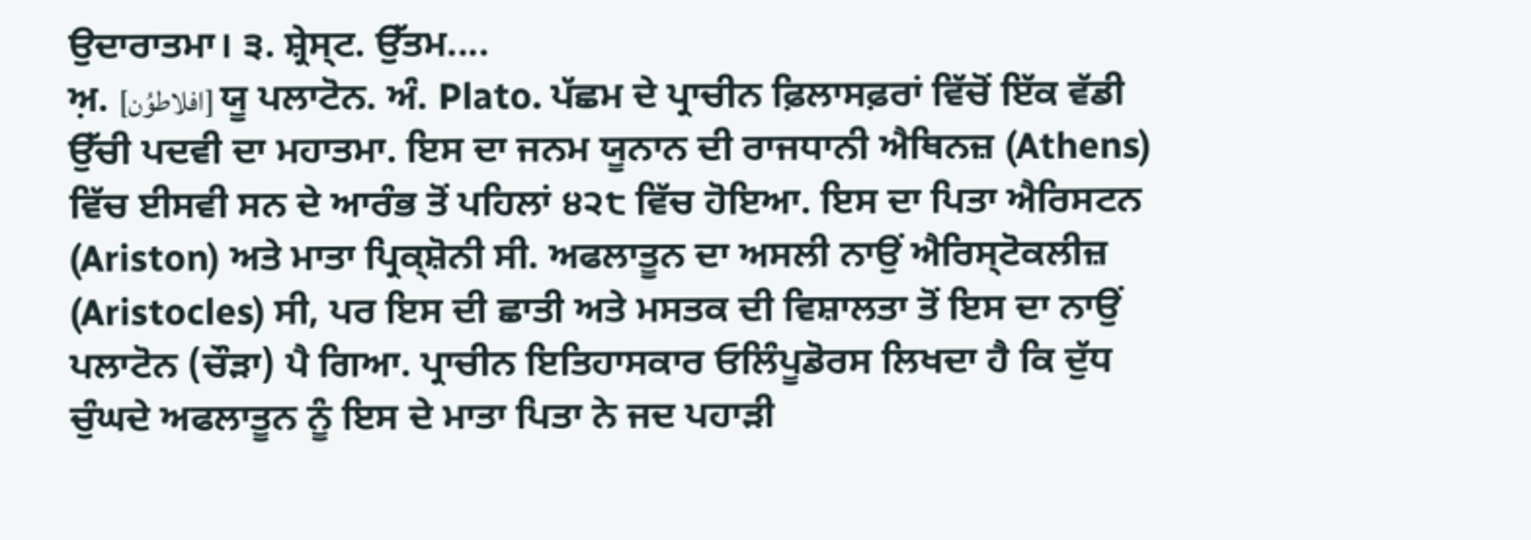ਉਦਾਰਾਤਮਾ। ੩. ਸ਼੍ਰੇਸ੍ਟ. ਉੱਤਮ....
ਅ਼. [افلاطوُن] ਯੂ ਪਲਾਟੋਨ. ਅੰ. Plato. ਪੱਛਮ ਦੇ ਪ੍ਰਾਚੀਨ ਫ਼ਿਲਾਸਫ਼ਰਾਂ ਵਿੱਚੋਂ ਇੱਕ ਵੱਡੀ ਉੱਚੀ ਪਦਵੀ ਦਾ ਮਹਾਤਮਾ. ਇਸ ਦਾ ਜਨਮ ਯੂਨਾਨ ਦੀ ਰਾਜਧਾਨੀ ਐਥਿਨਜ਼ (Athens) ਵਿੱਚ ਈਸਵੀ ਸਨ ਦੇ ਆਰੰਭ ਤੋਂ ਪਹਿਲਾਂ ੪੨੮ ਵਿੱਚ ਹੋਇਆ. ਇਸ ਦਾ ਪਿਤਾ ਐਰਿਸਟਨ (Ariston) ਅਤੇ ਮਾਤਾ ਪ੍ਰਿਕ੍ਸ਼ੋਨੀ ਸੀ. ਅਫਲਾਤੂਨ ਦਾ ਅਸਲੀ ਨਾਉਂ ਐਰਿਸ੍ਟੋਕਲੀਜ਼ (Aristocles) ਸੀ, ਪਰ ਇਸ ਦੀ ਛਾਤੀ ਅਤੇ ਮਸਤਕ ਦੀ ਵਿਸ਼ਾਲਤਾ ਤੋਂ ਇਸ ਦਾ ਨਾਉਂ ਪਲਾਟੋਨ (ਚੌੜਾ) ਪੈ ਗਿਆ. ਪ੍ਰਾਚੀਨ ਇਤਿਹਾਸਕਾਰ ਓਲਿੰਪੂਡੋਰਸ ਲਿਖਦਾ ਹੈ ਕਿ ਦੁੱਧ ਚੁੰਘਦੇ ਅਫਲਾਤੂਨ ਨੂੰ ਇਸ ਦੇ ਮਾਤਾ ਪਿਤਾ ਨੇ ਜਦ ਪਹਾੜੀ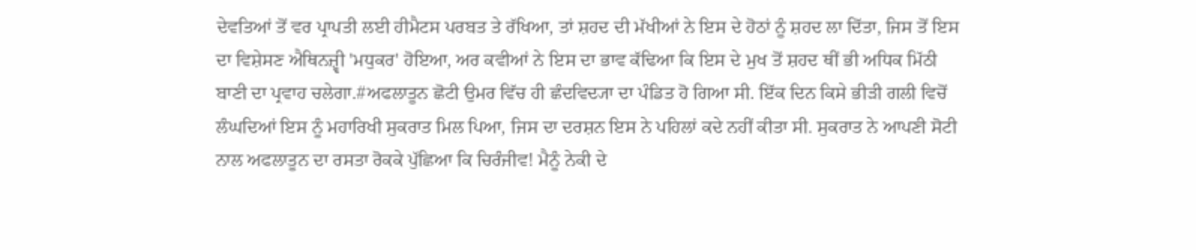ਦੇਵਤਿਆਂ ਤੋਂ ਵਰ ਪ੍ਰਾਪਤੀ ਲਈ ਹੀਮੈਟਸ ਪਰਬਤ ਤੇ ਰੱਖਿਆ, ਤਾਂ ਸ਼ਹਦ ਦੀ ਮੱਖੀਆਂ ਨੇ ਇਸ ਦੇ ਹੋਠਾਂ ਨੂੰ ਸ਼ਹਦ ਲਾ ਦਿੱਤਾ, ਜਿਸ ਤੋਂ ਇਸ ਦਾ ਵਿਸ਼ੇਸਣ ਐਥਿਨਜ਼੍ਵੀ 'ਮਧੁਕਰ' ਹੋਇਆ, ਅਰ ਕਵੀਆਂ ਨੇ ਇਸ ਦਾ ਭਾਵ ਕੱਢਿਆ ਕਿ ਇਸ ਦੇ ਮੁਖ ਤੋਂ ਸ਼ਹਦ ਥੀਂ ਭੀ ਅਧਿਕ ਮਿੱਠੀ ਬਾਣੀ ਦਾ ਪ੍ਰਵਾਹ ਚਲੇਗਾ.#ਅਫਲਾਤੂਨ ਛੋਟੀ ਉਮਰ ਵਿੱਚ ਹੀ ਛੰਦਵਿਦ੍ਯਾ ਦਾ ਪੰਡਿਤ ਹੋ ਗਿਆ ਸੀ. ਇੱਕ ਦਿਨ ਕਿਸੇ ਭੀੜੀ ਗਲੀ ਵਿਚੋਂ ਲੰਘਦਿਆਂ ਇਸ ਨੂੰ ਮਹਾਰਿਖੀ ਸੁਕਰਾਤ ਮਿਲ ਪਿਆ, ਜਿਸ ਦਾ ਦਰਸ਼ਨ ਇਸ ਨੇ ਪਹਿਲਾਂ ਕਦੇ ਨਹੀਂ ਕੀਤਾ ਸੀ. ਸੁਕਰਾਤ ਨੇ ਆਪਣੀ ਸੋਟੀ ਨਾਲ ਅਫਲਾਤੂਨ ਦਾ ਰਸਤਾ ਰੋਕਕੇ ਪੁੱਛਿਆ ਕਿ ਚਿਰੰਜੀਵ! ਮੈਨੂੰ ਨੇਕੀ ਦੇ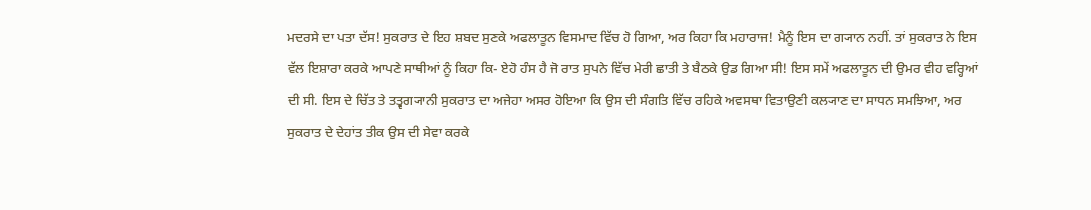ਮਦਰਸੇ ਦਾ ਪਤਾ ਦੱਸ! ਸੁਕਰਾਤ ਦੇ ਇਹ ਸ਼ਬਦ ਸੁਣਕੇ ਅਫਲਾਤੂਨ ਵਿਸਮਾਦ ਵਿੱਚ ਹੋ ਗਿਆ, ਅਰ ਕਿਹਾ ਕਿ ਮਹਾਰਾਜ! ਮੈਨੂੰ ਇਸ ਦਾ ਗ੍ਯਾਨ ਨਹੀਂ. ਤਾਂ ਸੁਕਰਾਤ ਨੇ ਇਸ ਵੱਲ ਇਸ਼ਾਰਾ ਕਰਕੇ ਆਪਣੇ ਸਾਥੀਆਂ ਨੂੰ ਕਿਹਾ ਕਿ- ਏਹੋ ਹੰਸ ਹੈ ਜੋ ਰਾਤ ਸੁਪਨੇ ਵਿੱਚ ਮੇਰੀ ਛਾਤੀ ਤੇ ਬੈਠਕੇ ਉਡ ਗਿਆ ਸੀ! ਇਸ ਸਮੇਂ ਅਫਲਾਤੂਨ ਦੀ ਉਮਰ ਵੀਹ ਵਰ੍ਹਿਆਂ ਦੀ ਸੀ. ਇਸ ਦੇ ਚਿੱਤ ਤੇ ਤਤ੍ਵਗ੍ਯਾਨੀ ਸੁਕਰਾਤ ਦਾ ਅਜੇਹਾ ਅਸਰ ਹੋਇਆ ਕਿ ਉਸ ਦੀ ਸੰਗਤਿ ਵਿੱਚ ਰਹਿਕੇ ਅਵਸਥਾ ਵਿਤਾਉਣੀ ਕਲ੍ਯਾਣ ਦਾ ਸਾਧਨ ਸਮਝਿਆ, ਅਰ ਸੁਕਰਾਤ ਦੇ ਦੇਹਾਂਤ ਤੀਕ ਉਸ ਦੀ ਸੇਵਾ ਕਰਕੇ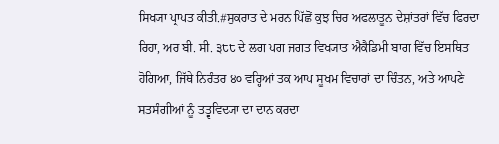ਸਿਖ੍ਯਾ ਪ੍ਰਾਪਤ ਕੀਤੀ.#ਸੁਕਰਾਤ ਦੇ ਮਰਨ ਪਿੱਛੋਂ ਕੁਝ ਚਿਰ ਅਫਲਾਤੂਨ ਦੇਸ਼ਾਂਤਰਾਂ ਵਿੱਚ ਫਿਰਦਾ ਰਿਹਾ, ਅਰ ਬੀ. ਸੀ. ੩੮੮ ਦੇ ਲਗ ਪਗ ਜਗਤ ਵਿਖ੍ਯਾਤ ਐਕੈਡਿਮੀ ਬਾਗ ਵਿੱਚ ਇਸਥਿਤ ਹੋਗਿਆ, ਜਿੱਥੇ ਨਿਰੰਤਰ ੪੦ ਵਰ੍ਹਿਆਂ ਤਕ ਆਪ ਸੂਖਮ ਵਿਚਾਰਾਂ ਦਾ ਚਿੰਤਨ, ਅਤੇ ਆਪਣੇ ਸਤਸੰਗੀਆਂ ਨੂੰ ਤਤ੍ਵਵਿਦ੍ਯਾ ਦਾ ਦਾਨ ਕਰਦਾ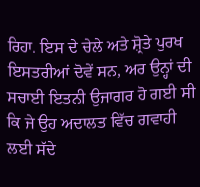ਰਿਹਾ. ਇਸ ਦੇ ਚੇਲੇ ਅਤੇ ਸ਼੍ਰੋਤੇ ਪੁਰਖ ਇਸਤਰੀਆਂ ਦੋਵੇਂ ਸਨ, ਅਰ ਉਨ੍ਹਾਂ ਦੀ ਸਚਾਈ ਇਤਨੀ ਉਜਾਗਰ ਹੋ ਗਈ ਸੀ ਕਿ ਜੇ ਉਹ ਅਦਾਲਤ ਵਿੱਚ ਗਵਾਹੀ ਲਈ ਸੱਦੇ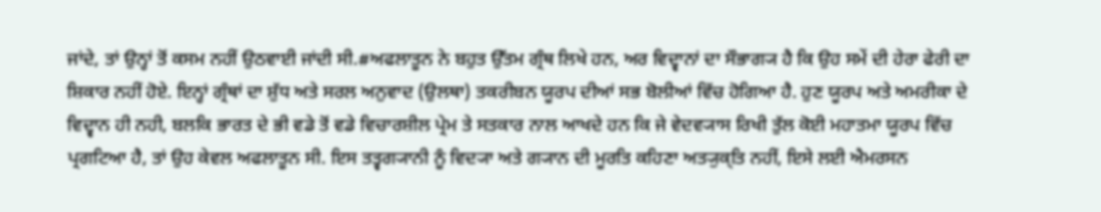ਜਾਂਦੇ, ਤਾਂ ਉਨ੍ਹਾਂ ਤੋਂ ਕਸਮ ਨਹੀਂ ਉਠਵਾਈ ਜਾਂਦੀ ਸੀ.#ਅਫਲਾਤੂਨ ਨੇ ਬਹੁਤ ਉੱਤਮ ਗ੍ਰੰਥ ਲਿਖੇ ਹਨ, ਅਰ ਵਿਦ੍ਵਾਨਾਂ ਦਾ ਸੌਭਾਗ੍ਯ ਹੈ ਕਿ ਉਹ ਸਮੇਂ ਦੀ ਹੇਰਾ ਫੇਰੀ ਦਾ ਸ਼ਿਕਾਰ ਨਹੀਂ ਹੋਏ. ਇਨ੍ਹਾਂ ਗ੍ਰੰਥਾਂ ਦਾ ਸ਼ੁੱਧ ਅਤੇ ਸਰਲ ਅਨੁਵਾਦ (ਉਲਥਾ) ਤਕਰੀਬਨ ਯੂਰਪ ਦੀਆਂ ਸਭ ਬੋਲੀਆਂ ਵਿੱਚ ਹੋਗਿਆ ਹੈ. ਹੁਣ ਯੂਰਪ ਅਤੇ ਅਮਰੀਕਾ ਦੇ ਵਿਦ੍ਵਾਨ ਹੀ ਨਹੀ, ਬਲਕਿ ਭਾਰਤ ਦੇ ਭੀ ਵਡੇ ਤੋਂ ਵਡੇ ਵਿਚਾਰਸ਼ੀਲ ਪ੍ਰੇਮ ਤੇ ਸਤਕਾਰ ਨਾਲ ਆਖਦੇ ਹਨ ਕਿ ਜੇ ਵੇਦਵ੍ਯਾਸ ਰਿਖੀ ਤੁੱਲ ਕੋਈ ਮਹਾਤਮਾ ਯੂਰਪ ਵਿੱਚ ਪ੍ਰਗਟਿਆ ਹੈ, ਤਾਂ ਉਹ ਕੇਵਲ ਅਫਲਾਤੂਨ ਸੀ. ਇਸ ਤਤ੍ਵਗ੍ਯਾਨੀ ਨੂੰ ਵਿਦ੍ਯਾ ਅਤੇ ਗ੍ਯਾਨ ਦੀ ਮੂਰਤਿ ਕਹਿਣਾ ਅਤ੍ਯੁਕ੍ਤਿ ਨਹੀਂ, ਇਸੇ ਲਈ ਐਮਰਸਨ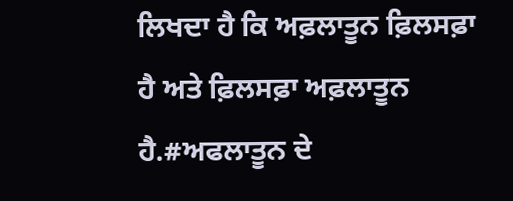ਲਿਖਦਾ ਹੈ ਕਿ ਅਫ਼ਲਾਤੂਨ ਫ਼ਿਲਸਫ਼ਾ ਹੈ ਅਤੇ ਫ਼ਿਲਸਫ਼ਾ ਅਫ਼ਲਾਤੂਨ ਹੈ.#ਅਫਲਾਤੂਨ ਦੇ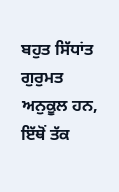ਬਹੁਤ ਸਿੱਧਾਂਤ ਗੁਰੁਮਤ ਅਨੁਕੂਲ ਹਨ, ਇੱਥੋਂ ਤੱਕ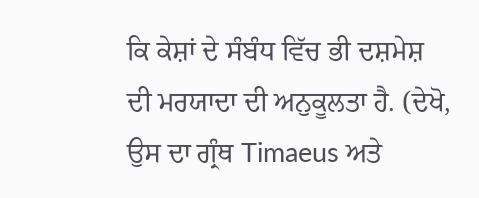ਕਿ ਕੇਸ਼ਾਂ ਦੇ ਸੰਬੰਧ ਵਿੱਚ ਭੀ ਦਸ਼ਮੇਸ਼ ਦੀ ਮਰਯਾਦਾ ਦੀ ਅਨੁਕੂਲਤਾ ਹੈ. (ਦੇਖੋ, ਉਸ ਦਾ ਗ੍ਰੰਥ Timaeus ਅਤੇ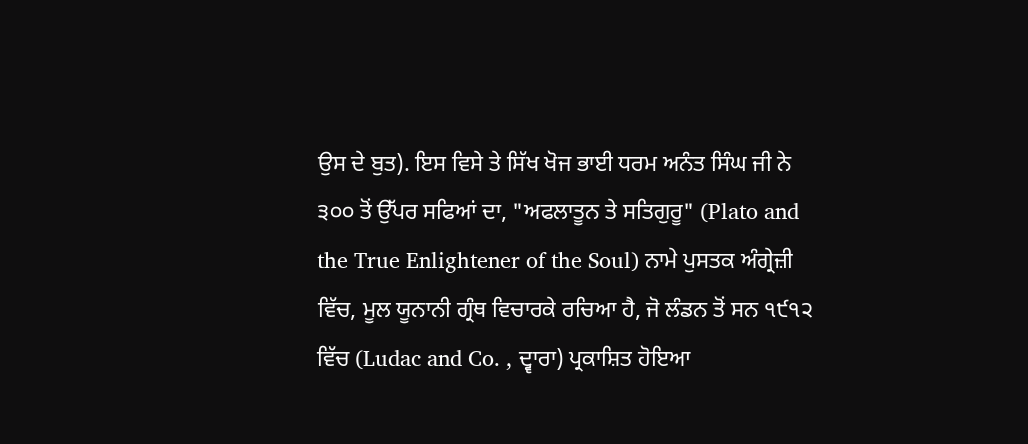ਉਸ ਦੇ ਬੁਤ). ਇਸ ਵਿਸੇ ਤੇ ਸਿੱਖ ਖੋਜ ਭਾਈ ਧਰਮ ਅਨੰਤ ਸਿੰਘ ਜੀ ਨੇ ੩੦੦ ਤੋਂ ਉੱਪਰ ਸਫਿਆਂ ਦਾ, "ਅਫਲਾਤੂਨ ਤੇ ਸਤਿਗੁਰੂ" (Plato and the True Enlightener of the Soul) ਨਾਮੇ ਪੁਸਤਕ ਅੰਗ੍ਰੇਜ਼ੀ ਵਿੱਚ, ਮੂਲ ਯੂਨਾਨੀ ਗ੍ਰੰਥ ਵਿਚਾਰਕੇ ਰਚਿਆ ਹੈ, ਜੋ ਲੰਡਨ ਤੋਂ ਸਨ ੧੯੧੨ ਵਿੱਚ (Ludac and Co. , ਦ੍ਵਾਰਾ) ਪ੍ਰਕਾਸ਼ਿਤ ਹੋਇਆ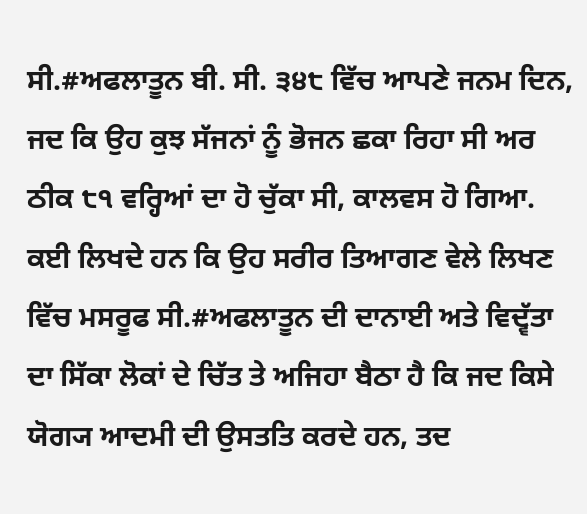ਸੀ.#ਅਫਲਾਤੂਨ ਬੀ. ਸੀ. ੩੪੮ ਵਿੱਚ ਆਪਣੇ ਜਨਮ ਦਿਨ, ਜਦ ਕਿ ਉਹ ਕੁਝ ਸੱਜਨਾਂ ਨੂੰ ਭੋਜਨ ਛਕਾ ਰਿਹਾ ਸੀ ਅਰ ਠੀਕ ੮੧ ਵਰ੍ਹਿਆਂ ਦਾ ਹੋ ਚੁੱਕਾ ਸੀ, ਕਾਲਵਸ ਹੋ ਗਿਆ. ਕਈ ਲਿਖਦੇ ਹਨ ਕਿ ਉਹ ਸਰੀਰ ਤਿਆਗਣ ਵੇਲੇ ਲਿਖਣ ਵਿੱਚ ਮਸਰੂਫ ਸੀ.#ਅਫਲਾਤੂਨ ਦੀ ਦਾਨਾਈ ਅਤੇ ਵਿਦ੍ਵੱਤਾ ਦਾ ਸਿੱਕਾ ਲੋਕਾਂ ਦੇ ਚਿੱਤ ਤੇ ਅਜਿਹਾ ਬੈਠਾ ਹੈ ਕਿ ਜਦ ਕਿਸੇ ਯੋਗ੍ਯ ਆਦਮੀ ਦੀ ਉਸਤਤਿ ਕਰਦੇ ਹਨ, ਤਦ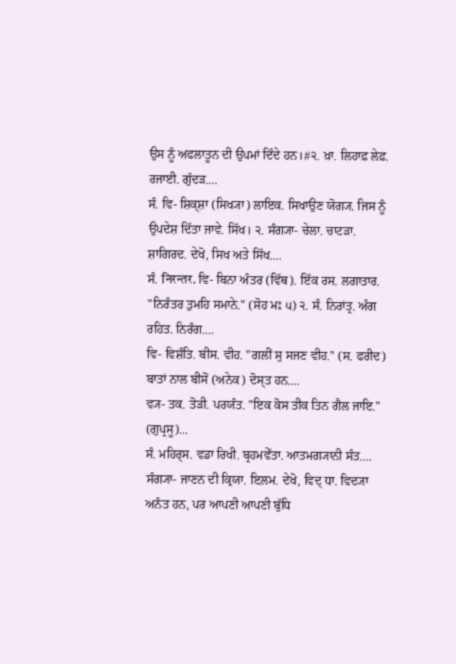ਉਸ ਨੂੰ ਅਫਲਾਤੂਨ ਦੀ ਉਪਮਾਂ ਦਿੰਦੇ ਹਨ।#੨. ਖ਼ਾ. ਲਿਹਾਫ਼ ਲੇਫ਼. ਰਜਾਈ. ਗੁੱਦੜ....
ਸੰ. ਵਿ- ਸ਼ਿਕ੍ਸ਼ਾ (ਸਿਖ੍ਯਾ) ਲਾਇਕ. ਸਿਖਾਉਣ ਯੋਗ੍ਯ. ਜਿਸ ਨੂੰ ਉਪਦੇਸ਼ ਦਿੱਤਾ ਜਾਵੇ. ਸਿੱਖ। ੨. ਸੰਗ੍ਯਾ- ਚੇਲਾ. ਚਾਟੜਾ. ਸ਼ਾਗਿਰਦ. ਦੇਖੋ, ਸਿਖ ਅਤੇ ਸਿੱਖ....
ਸੰ. निरन्तर. ਵਿ- ਬਿਨਾ ਅੰਤਰ (ਵਿੱਥ). ਇੱਕ ਰਸ. ਲਗਾਤਾਰ. "ਨਿਰੰਤਰ ਤੁਮਹਿ ਸਮਾਨੇ." (ਸੋਹ ਮਃ ੫) ੨. ਸੰ. ਨਿਰਾਂਤ੍ਰ. ਅੰਗ ਰਹਿਤ. ਨਿਰੰਗ....
ਵਿ- ਵਿਸ਼ੰਤਿ. ਬੀਸ. ਵੀਹ. "ਗਲੀਂ ਸੁ ਸਜਣ ਵੀਹ." (ਸ. ਫਰੀਦ) ਬਾਤਾਂ ਨਾਲ ਬੀਸੋਂ (ਅਨੇਕ) ਦੋਸ੍ਤ ਹਨ....
ਵ੍ਯ- ਤਕ. ਤੋੜੀ. ਪਰਯੰਤ. "ਇਕ ਕੋਸ ਤੀਕ ਤਿਨ ਗੈਲ ਜਾਇ." (ਗੁਪ੍ਰਸੂ)...
ਸੰ. ਮਹਿਰ੍ਸ. ਵਡਾ ਰਿਖੀ. ਬ੍ਰਹਮਵੇੱਤਾ. ਆਤਮਗ੍ਯਾਨੀ ਸੰਤ....
ਸੰਗ੍ਯਾ- ਜਾਣਨ ਦੀ ਕ੍ਰਿਯਾ. ਇ਼ਲਮ. ਦੇਖੋ, ਵਿਦ੍ ਧਾ. ਵਿਦ੍ਯਾ ਅਨੰਤ ਹਨ, ਪਰ ਆਪਣੀ ਆਪਣੀ ਬੁੱਧਿ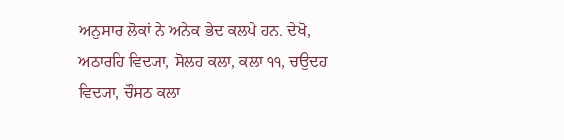ਅਨੁਸਾਰ ਲੋਕਾਂ ਨੇ ਅਨੇਕ ਭੇਦ ਕਲਪੇ ਹਨ. ਦੇਖੋ, ਅਠਾਰਹਿ ਵਿਦ੍ਯਾ, ਸੋਲਹ ਕਲਾ, ਕਲਾ ੧੧, ਚਉਦਹ ਵਿਦ੍ਯਾ, ਚੌਸਠ ਕਲਾ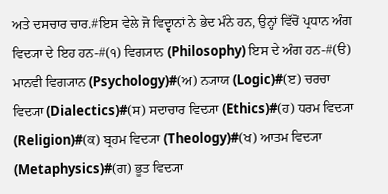ਅਤੇ ਦਸਚਾਰ ਚਾਰ.#ਇਸ ਵੇਲੇ ਜੋ ਵਿਦ੍ਵਾਨਾਂ ਨੇ ਭੇਦ ਮੰਨੇ ਹਨ, ਉਨ੍ਹਾਂ ਵਿੱਚੋਂ ਪ੍ਰਧਾਨ ਅੰਗ ਵਿਦ੍ਯਾ ਦੇ ਇਹ ਹਨ-#(੧) ਵਿਗ੍ਯਾਨ (Philosophy) ਇਸ ਦੇ ਅੰਗ ਹਨ-#(ੳ) ਮਾਨਵੀ ਵਿਗ੍ਯਾਨ (Psychology)#(ਅ) ਨ੍ਯਾਯ (Logic)#(ੲ) ਚਰਚਾ ਵਿਦ੍ਯਾ (Dialectics)#(ਸ) ਸਦਾਚਾਰ ਵਿਦ੍ਯਾ (Ethics)#(ਹ) ਧਰਮ ਵਿਦ੍ਯਾ (Religion)#(ਕ) ਬ੍ਰਹਮ ਵਿਦ੍ਯਾ (Theology)#(ਖ) ਆਤਮ ਵਿਦ੍ਯਾ (Metaphysics)#(ਗ) ਭੂਤ ਵਿਦ੍ਯਾ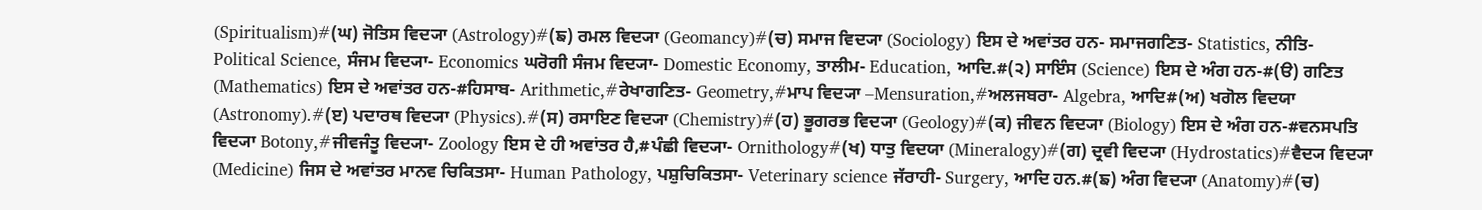(Spiritualism)#(ਘ) ਜੋਤਿਸ ਵਿਦ੍ਯਾ (Astrology)#(ਙ) ਰਮਲ ਵਿਦ੍ਯਾ (Geomancy)#(ਚ) ਸਮਾਜ ਵਿਦ੍ਯਾ (Sociology) ਇਸ ਦੇ ਅਵਾਂਤਰ ਹਨ- ਸਮਾਜਗਣਿਤ- Statistics, ਨੀਤਿ- Political Science, ਸੰਜਮ ਵਿਦ੍ਯਾ- Economics ਘਰੋਗੀ ਸੰਜਮ ਵਿਦ੍ਯਾ- Domestic Economy, ਤਾਲੀਮ- Education, ਆਦਿ.#(੨) ਸਾਇੰਸ (Science) ਇਸ ਦੇ ਅੰਗ ਹਨ-#(ੳ) ਗਣਿਤ (Mathematics) ਇਸ ਦੇ ਅਵਾਂਤਰ ਹਨ-#ਹਿਸਾਬ- Arithmetic,#ਰੇਖਾਗਣਿਤ- Geometry,#ਮਾਪ ਵਿਦ੍ਯਾ –Mensuration,#ਅਲਜਬਰਾ- Algebra, ਆਦਿ#(ਅ) ਖਗੋਲ ਵਿਦਯਾ (Astronomy).#(ੲ) ਪਦਾਰਥ ਵਿਦ੍ਯਾ (Physics).#(ਸ) ਰਸਾਇਣ ਵਿਦ੍ਯਾ (Chemistry)#(ਹ) ਭੂਗਰਭ ਵਿਦ੍ਯਾ (Geology)#(ਕ) ਜੀਵਨ ਵਿਦ੍ਯਾ (Biology) ਇਸ ਦੇ ਅੰਗ ਹਨ-#ਵਨਸਪਤਿ ਵਿਦ੍ਯਾ Botony,#ਜੀਵਜੰਤੂ ਵਿਦ੍ਯਾ- Zoology ਇਸ ਦੇ ਹੀ ਅਵਾਂਤਰ ਹੈ,#ਪੰਛੀ ਵਿਦ੍ਯਾ- Ornithology#(ਖ) ਧਾਤੁ ਵਿਦਯਾ (Mineralogy)#(ਗ) ਦ੍ਰਵੀ ਵਿਦ੍ਯਾ (Hydrostatics)#ਵੈਦ੍ਯ ਵਿਦ੍ਯਾ (Medicine) ਜਿਸ ਦੇ ਅਵਾਂਤਰ ਮਾਨਵ ਚਿਕਿਤਸਾ- Human Pathology, ਪਸ਼ੁਚਿਕਿਤਸਾ- Veterinary science ਜੱਰਾਹੀ- Surgery, ਆਦਿ ਹਨ.#(ਙ) ਅੰਗ ਵਿਦ੍ਯਾ (Anatomy)#(ਚ)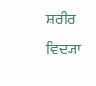ਸ਼ਰੀਰ ਵਿਦ੍ਯਾ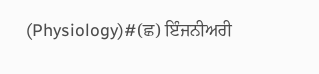(Physiology)#(ਛ) ਇੰਜਨੀਅਰੀ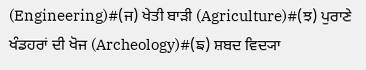(Engineering)#(ਜ) ਖੇਤੀ ਬਾੜੀ (Agriculture)#(ਝ) ਪੁਰਾਣੇ ਖੰਡਹਰਾਂ ਦੀ ਖੋਜ (Archeology)#(ਙ) ਸ਼ਬਦ ਵਿਦ੍ਯਾ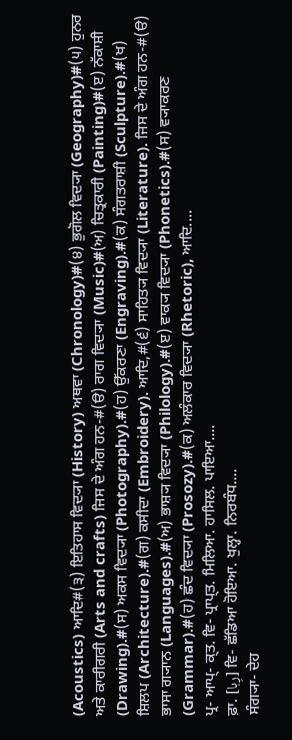(Acoustics) ਆਦਿ#(੩) ਇਤਿਹਾਸ ਵਿਦ੍ਯਾ (History) ਅਥਵਾ (Chronology)#(੪) ਭੁਗੋਲ ਵਿਦ੍ਯਾ (Geography)#(੫) ਹੁਨਰ ਅਤੇ ਕਾਰੀਗਰੀ (Arts and crafts) ਜਿਸ ਦੇ ਅੰਗ ਹਨ-#(ੳ) ਰਾਗ ਵਿਦ੍ਯਾ (Music)#(ਅ) ਚਿਤ੍ਰਕਾਰੀ (Painting)#(ੲ) ਨੱਕਾਸ਼ੀ (Drawing).#(ਸ) ਅਕਸ ਵਿਦ੍ਯਾ (Photography).#(ਹ) ਉੱਕਰਣਾ (Engraving).#(ਕ) ਸੰਗਤਰਾਸ਼ੀ (Sculpture).#(ਖ) ਸ਼ਿਲਪ (Architecture).#(ਗ) ਕਸੀਦਾ (Embroidery). ਆਦਿ,#(੬) ਸਾਹਿਤ੍ਯ ਵਿਦ੍ਯਾ (Literature). ਜਿਸ ਦੇ ਅੰਗ ਹਨ-#(ੳ) ਭਾਸਾ ਗ੍ਯਾਨ (Languages).#(ਅ) ਭਾਸ਼੍ਯ ਵਿਦ੍ਯਾ (Philology).#(ੲ) ਵਾਕ੍ਯ ਵਿਦ੍ਯਾ (Phonetics).#(ਸ) ਵ੍ਯਾਕਰਣ (Grammar).#(ਹ) ਛੰਦ ਵਿਦ੍ਯਾ (Prosozy).#(ਕ) ਅਲੰਕਾਰ ਵਿਦ੍ਯਾ (Rhetoric), ਆਦਿ....
ਪ੍ਰ- ਆਪ੍- ਕ੍ਤ. ਵਿ- ਪ੍ਰਾਪ੍ਤ. ਮਿਲਿਆ. ਹਾਸਿਲ. ਪਾਇਆ....
ਫ਼ਾ. [رِہا] ਵਿ- ਛੱਡਿਆ ਹੋਇਆ. ਖੁਲ੍ਹਾ. ਨਿਰਬੰਧ....
ਸੰਗ੍ਯਾ- ਦੇਹ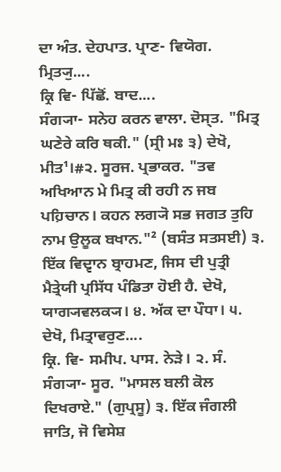ਦਾ ਅੰਤ. ਦੇਹਪਾਤ. ਪ੍ਰਾਣ- ਵਿਯੋਗ. ਮ੍ਰਿਤ੍ਯੁ....
ਕ੍ਰਿ ਵਿ- ਪਿੱਛੋਂ. ਬਾਦ....
ਸੰਗ੍ਯਾ- ਸਨੇਹ ਕਰਨ ਵਾਲਾ. ਦੋਸ੍ਤ. "ਮਿਤ੍ਰ ਘਣੇਰੇ ਕਰਿ ਥਕੀ." (ਸ੍ਰੀ ਮਃ ੩) ਦੇਖੋ, ਮੀਤ¹।#੨. ਸੂਰਜ. ਪ੍ਰਭਾਕਰ. "ਤਵ ਅਖਿਆਨ ਮੇ ਮਿਤ੍ਰ ਕੀ ਰਹੀ ਨ ਜਬ ਪਹ਼ਿਚਾਨ। ਕਹਨ ਲਗ੍ਯੋ ਸਭ ਜਗਤ ਤੁਹਿ ਨਾਮ ਉਲੂਕ ਬਖਾਨ."² (ਬਸੰਤ ਸਤਸਈ) ੩. ਇੱਕ ਵਿਦ੍ਵਾਨ ਬ੍ਰਾਹਮਣ, ਜਿਸ ਦੀ ਪੁਤ੍ਰੀ ਮੈਤ੍ਰੇਯੀ ਪ੍ਰਸਿੱਧ ਪੰਡਿਤਾ ਹੋਈ ਹੈ. ਦੇਖੋ, ਯਾਗ੍ਯਵਲਕ੍ਯ। ੪. ਅੱਕ ਦਾ ਪੌਧਾ। ੫. ਦੇਖੋ, ਮਿਤ੍ਰਾਵਰੁਣ....
ਕ੍ਰਿ. ਵਿ- ਸਮੀਪ. ਪਾਸ. ਨੇੜੇ। ੨. ਸੰ. ਸੰਗ੍ਯਾ- ਸੂਰ. "ਮਾਸਲ ਬਲੀ ਕੋਲ ਦਿਖਰਾਏ." (ਗੁਪ੍ਰਸੂ) ੩. ਇੱਕ ਜੰਗਲੀ ਜਾਤਿ, ਜੋ ਵਿਸੇਸ਼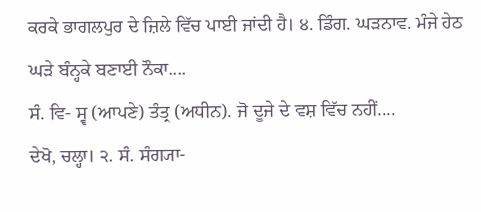ਕਰਕੇ ਭਾਗਲਪੁਰ ਦੇ ਜ਼ਿਲੇ ਵਿੱਚ ਪਾਈ ਜਾਂਦੀ ਹੈ। ੪. ਡਿੰਗ. ਘੜਨਾਵ. ਮੰਜੇ ਹੇਠ ਘੜੇ ਬੰਨ੍ਹਕੇ ਬਣਾਈ ਨੌਕਾ....
ਸੰ. ਵਿ- ਸ੍ਵ (ਆਪਣੇ) ਤੰਤ੍ਰ (ਅਧੀਨ). ਜੋ ਦੂਜੇ ਦੇ ਵਸ਼ ਵਿੱਚ ਨਹੀਂ....
ਦੇਖੋ, ਚਲ੍ਹਾ। ੨. ਸੰ. ਸੰਗ੍ਯਾ-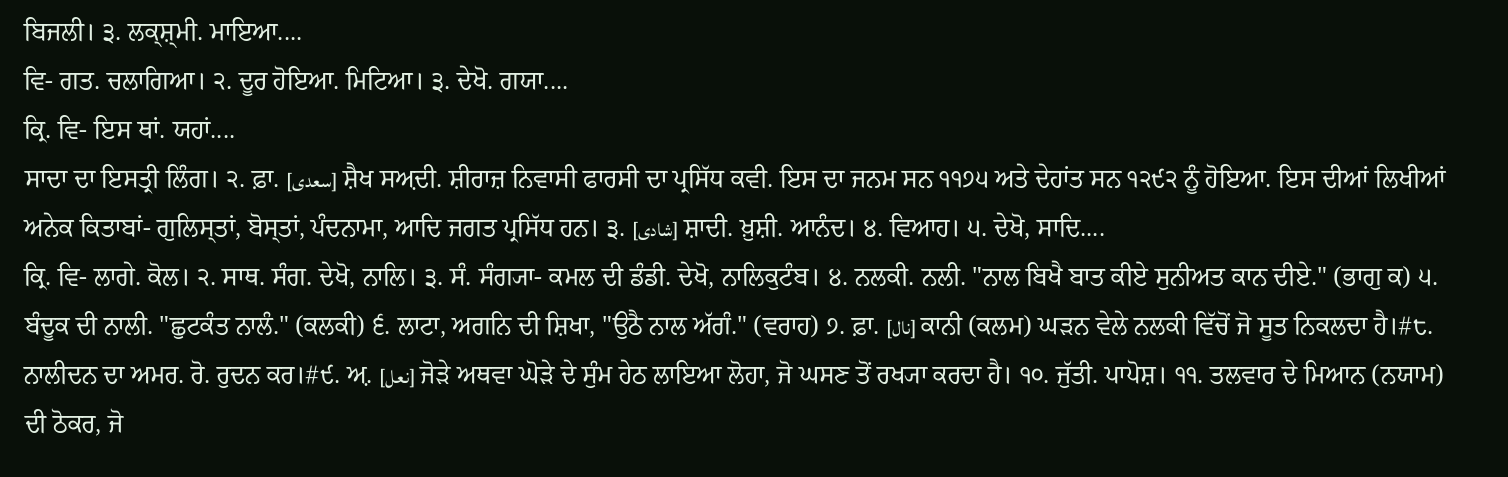ਬਿਜਲੀ। ੩. ਲਕ੍ਸ਼੍ਮੀ. ਮਾਇਆ....
ਵਿ- ਗਤ. ਚਲਾਗਿਆ। ੨. ਦੂਰ ਹੋਇਆ. ਮਿਟਿਆ। ੩. ਦੇਖੋ. ਗਯਾ....
ਕ੍ਰਿ. ਵਿ- ਇਸ ਥਾਂ. ਯਹਾਂ....
ਸਾਦਾ ਦਾ ਇਸਤ੍ਰੀ ਲਿੰਗ। ੨. ਫ਼ਾ. [سعدی] ਸ਼ੈਖ ਸਅ਼ਦੀ. ਸ਼ੀਰਾਜ਼ ਨਿਵਾਸੀ ਫਾਰਸੀ ਦਾ ਪ੍ਰਸਿੱਧ ਕਵੀ. ਇਸ ਦਾ ਜਨਮ ਸਨ ੧੧੭੫ ਅਤੇ ਦੇਹਾਂਤ ਸਨ ੧੨੯੨ ਨੂੰ ਹੋਇਆ. ਇਸ ਦੀਆਂ ਲਿਖੀਆਂ ਅਨੇਕ ਕਿਤਾਬਾਂ- ਗੁਲਿਸ੍ਤਾਂ, ਬੋਸ੍ਤਾਂ, ਪੰਦਨਾਮਾ, ਆਦਿ ਜਗਤ ਪ੍ਰਸਿੱਧ ਹਨ। ੩. [شادی] ਸ਼ਾਦੀ. ਖ਼ੁਸ਼ੀ. ਆਨੰਦ। ੪. ਵਿਆਹ। ੫. ਦੇਖੋ, ਸਾਦਿ....
ਕ੍ਰਿ. ਵਿ- ਲਾਗੇ. ਕੋਲ। ੨. ਸਾਥ. ਸੰਗ. ਦੇਖੋ, ਨਾਲਿ। ੩. ਸੰ. ਸੰਗ੍ਯਾ- ਕਮਲ ਦੀ ਡੰਡੀ. ਦੇਖੋ, ਨਾਲਿਕੁਟੰਬ। ੪. ਨਲਕੀ. ਨਲੀ. "ਨਾਲ ਬਿਖੈ ਬਾਤ ਕੀਏ ਸੁਨੀਅਤ ਕਾਨ ਦੀਏ." (ਭਾਗੁ ਕ) ੫. ਬੰਦੂਕ ਦੀ ਨਾਲੀ. "ਛੁਟਕੰਤ ਨਾਲੰ." (ਕਲਕੀ) ੬. ਲਾਟਾ, ਅਗਨਿ ਦੀ ਸ਼ਿਖਾ, "ਉਠੈ ਨਾਲ ਅੱਗੰ." (ਵਰਾਹ) ੭. ਫ਼ਾ. [نال] ਕਾਨੀ (ਕਲਮ) ਘੜਨ ਵੇਲੇ ਨਲਕੀ ਵਿੱਚੋਂ ਜੋ ਸੂਤ ਨਿਕਲਦਾ ਹੈ।#੮. ਨਾਲੀਦਨ ਦਾ ਅਮਰ. ਰੋ. ਰੁਦਨ ਕਰ।#੯. ਅ਼. [نعل] ਜੋੜੇ ਅਥਵਾ ਘੋੜੇ ਦੇ ਸੁੰਮ ਹੇਠ ਲਾਇਆ ਲੋਹਾ, ਜੋ ਘਸਣ ਤੋਂ ਰਖ੍ਯਾ ਕਰਦਾ ਹੈ। ੧੦. ਜੁੱਤੀ. ਪਾਪੋਸ਼। ੧੧. ਤਲਵਾਰ ਦੇ ਮਿਆਨ (ਨਯਾਮ) ਦੀ ਠੋਕਰ, ਜੋ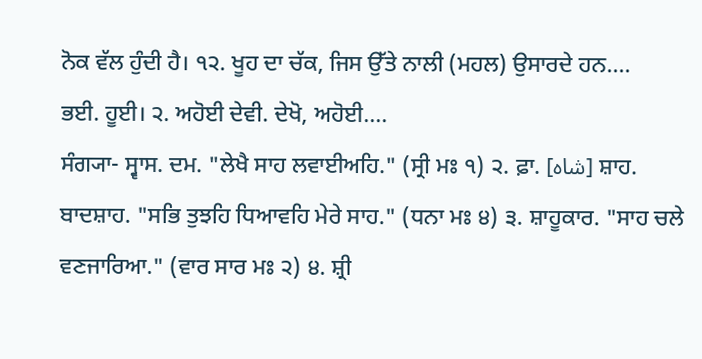ਨੋਕ ਵੱਲ ਹੁੰਦੀ ਹੈ। ੧੨. ਖੂਹ ਦਾ ਚੱਕ, ਜਿਸ ਉੱਤੇ ਨਾਲੀ (ਮਹਲ) ਉਸਾਰਦੇ ਹਨ....
ਭਈ. ਹੂਈ। ੨. ਅਹੋਈ ਦੇਵੀ. ਦੇਖੋ, ਅਹੋਈ....
ਸੰਗ੍ਯਾ- ਸ੍ਵਾਸ. ਦਮ. "ਲੇਖੈ ਸਾਹ ਲਵਾਈਅਹਿ." (ਸ੍ਰੀ ਮਃ ੧) ੨. ਫ਼ਾ. [شاہ] ਸ਼ਾਹ. ਬਾਦਸ਼ਾਹ. "ਸਭਿ ਤੁਝਹਿ ਧਿਆਵਹਿ ਮੇਰੇ ਸਾਹ." (ਧਨਾ ਮਃ ੪) ੩. ਸ਼ਾਹੂਕਾਰ. "ਸਾਹ ਚਲੇ ਵਣਜਾਰਿਆ." (ਵਾਰ ਸਾਰ ਮਃ ੨) ੪. ਸ਼੍ਰੀ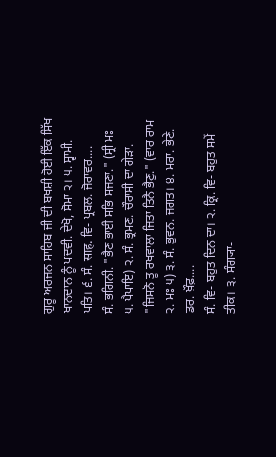ਗੁਰੂ ਅਰਜਨ ਸਾਹਿਬ ਜੀ ਦੀ ਬਖਸ਼ੀ ਹੋਈ ਇੱਕ ਸਿੱਖ ਖਾਨਦਾਨ ਨੂੰ ਪਦਵੀ. ਦੇਖੋ, ਸੋਮਾ ੨। ੫. ਸ੍ਵਾਮੀ. ਪਤਿ। ੬. ਸੰ. साह. ਵਿ- ਪ੍ਰਬਲ. ਜੋਰਾਵਰ....
ਸੰ. ਭਗਿਨੀ. "ਭੈਣ ਭਾਈ ਸਭਿ ਸਜਣਾ." (ਸ੍ਰੀ ਮਃ ੫. ਪੈਪਾਇ) ੨. ਸੰ. ਭ੍ਰਮਣ. ਚੌਰਾਸੀ ਦਾ ਗੇੜਾ. "ਜਿਸਨੋ ਤੂ ਰਖਵਾਲਾ ਜਿਤਾ ਤਿਨੈ ਭੈਣੁ." (ਵਾਰ ਰਾਮ ੨. ਮਃ ੫) ੩. ਸੰ. ਭੁਵਨ. ਜਗਤ। ੪. ਮਰਾ. ਭੇਣੇ. ਡਰ. ਖ਼ੌਫ਼....
ਸੰ. ਵਿ- ਬਹੁਤ ਦਿਨ ਦਾ। ੨. ਕ੍ਰਿ. ਵਿ- ਬਹੁਤ ਸਮੇਂ ਤੀਕ। ੩. ਸੰਗ੍ਯਾ-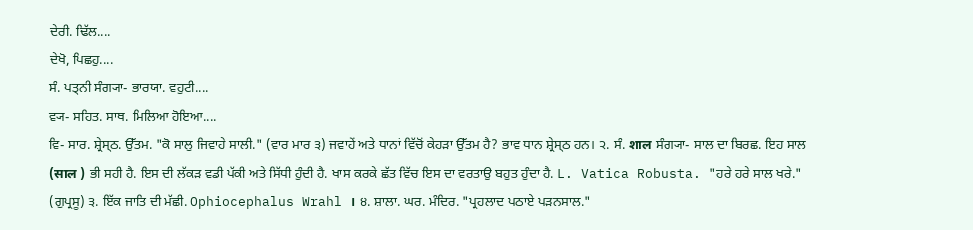ਦੇਰੀ. ਢਿੱਲ....
ਦੇਖੋ, ਪਿਛਹੁ....
ਸੰ. ਪਤ੍ਨੀ ਸੰਗ੍ਯਾ- ਭਾਰਯਾ. ਵਹੁਟੀ....
ਵ੍ਯ- ਸਹਿਤ. ਸਾਥ. ਮਿਲਿਆ ਹੋਇਆ....
ਵਿ- ਸਾਰ. ਸ਼੍ਰੇਸ੍ਠ. ਉੱਤਮ. "ਕੋ ਸਾਲੁ ਜਿਵਾਹੇ ਸਾਲੀ." (ਵਾਰ ਮਾਰ ੩) ਜਵਾਹੇਂ ਅਤੇ ਧਾਨਾਂ ਵਿੱਚੋਂ ਕੇਹੜਾ ਉੱਤਮ ਹੈ? ਭਾਵ ਧਾਨ ਸ਼੍ਰੇਸ੍ਠ ਹਨ। ੨. ਸੰ. शाल ਸੰਗ੍ਯਾ- ਸਾਲ ਦਾ ਬਿਰਛ. ਇਹ ਸਾਲ (साल ) ਭੀ ਸਹੀ ਹੈ. ਇਸ ਦੀ ਲੱਕੜ ਵਡੀ ਪੱਕੀ ਅਤੇ ਸਿੱਧੀ ਹੁੰਦੀ ਹੈ. ਖਾਸ ਕਰਕੇ ਛੱਤ ਵਿੱਚ ਇਸ ਦਾ ਵਰਤਾਉ ਬਹੁਤ ਹੁੰਦਾ ਹੈ. L. Vatica Robusta. "ਹਰੇ ਹਰੇ ਸਾਲ ਖਰੇ." (ਗੁਪ੍ਰਸੂ) ੩. ਇੱਕ ਜਾਤਿ ਦੀ ਮੱਛੀ. Ophiocephalus Wrahl । ੪. ਸ਼ਾਲਾ. ਘਰ. ਮੰਦਿਰ. "ਪ੍ਰਹਲਾਦ ਪਠਾਏ ਪੜਨਸਾਲ."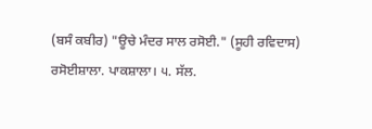(ਬਸੰ ਕਬੀਰ) "ਊਚੇ ਮੰਦਰ ਸਾਲ ਰਸੋਈ." (ਸੂਹੀ ਰਵਿਦਾਸ) ਰਸੋਈਸ਼ਾਲਾ. ਪਾਕਸ਼ਾਲਾ। ੫. ਸੱਲ.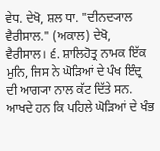ਵੇਧ. ਦੇਖੋ, ਸ਼ਲ ਧਾ. "ਦੀਨਦ੍ਯਾਲ ਵੈਰੀਸਾਲ." (ਅਕਾਲ) ਦੇਖੋ, ਵੈਰੀਸਾਲ। ੬. ਸ਼ਾਲਿਹੋਤ੍ਰ ਨਾਮਕ ਇੱਕ ਮੁਨਿ, ਜਿਸ ਨੇ ਘੋੜਿਆਂ ਦੇ ਪੰਖ ਇੰਦ੍ਰ ਦੀ ਆਗ੍ਯਾ ਨਾਲ ਕੱਟ ਦਿੱਤੇ ਸਨ. ਆਖਦੇ ਹਨ ਕਿ ਪਹਿਲੇ ਘੋੜਿਆਂ ਦੇ ਖੰਭ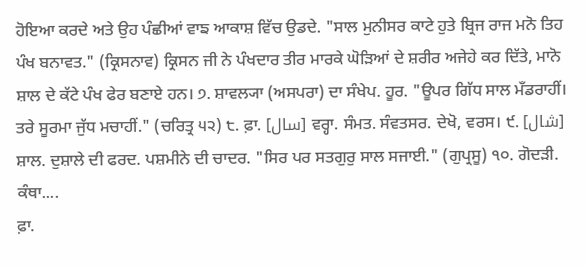ਹੋਇਆ ਕਰਦੇ ਅਤੇ ਉਹ ਪੰਛੀਆਂ ਵਾਙ ਆਕਾਸ਼ ਵਿੱਚ ਉਡਦੇ. "ਸਾਲ ਮੁਨੀਸਰ ਕਾਟੇ ਹੁਤੇ ਬ੍ਰਿਜ ਰਾਜ ਮਨੋ ਤਿਹ ਪੰਖ ਬਨਾਵਤ." (ਕ੍ਰਿਸਨਾਵ) ਕ੍ਰਿਸਨ ਜੀ ਨੇ ਪੰਖਦਾਰ ਤੀਰ ਮਾਰਕੇ ਘੋੜਿਆਂ ਦੇ ਸ਼ਰੀਰ ਅਜੇਹੇ ਕਰ ਦਿੱਤੇ, ਮਾਨੋ ਸ਼ਾਲ ਦੇ ਕੱਟੇ ਪੰਖ ਫੇਰ ਬਣਾਏ ਹਨ। ੭. ਸ਼ਾਵਲ੍ਯਾ (ਅਸਪਰਾ) ਦਾ ਸੰਖੇਪ. ਹੂਰ. "ਊਪਰ ਗਿੱਧ ਸਾਲ ਮਁਡਰਾਹੀਂ। ਤਰੇ ਸੂਰਮਾ ਜੁੱਧ ਮਚਾਹੀਂ." (ਚਰਿਤ੍ਰ ੫੨) ੮. ਫ਼ਾ. [سال] ਵਰ੍ਹਾ. ਸੰਮਤ. ਸੰਵਤਸਰ. ਦੇਖੋ, ਵਰਸ। ੯. [شال] ਸ਼ਾਲ. ਦੁਸ਼ਾਲੇ ਦੀ ਫਰਦ. ਪਸ਼ਮੀਨੇ ਦੀ ਚਾਦਰ. "ਸਿਰ ਪਰ ਸਤਗੁਰੁ ਸਾਲ ਸਜਾਈ." (ਗੁਪ੍ਰਸੂ) ੧੦. ਗੋਦੜੀ. ਕੰਥਾ....
ਫ਼ਾ.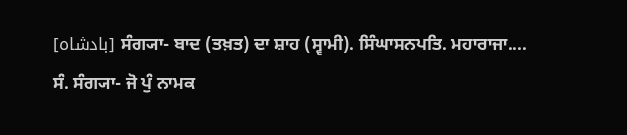[بادشاہ] ਸੰਗ੍ਯਾ- ਬਾਦ (ਤਖ਼ਤ) ਦਾ ਸ਼ਾਹ (ਸ੍ਵਾਮੀ). ਸਿੰਘਾਸਨਪਤਿ. ਮਹਾਰਾਜਾ....
ਸੰ. ਸੰਗ੍ਯਾ- ਜੋ ਪੁੰ ਨਾਮਕ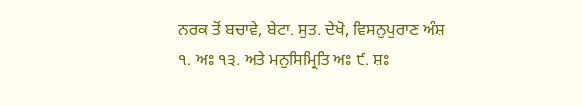ਨਰਕ ਤੋਂ ਬਚਾਵੇ, ਬੇਟਾ. ਸੁਤ. ਦੇਖੋ, ਵਿਸਨੁਪੁਰਾਣ ਅੰਸ਼ ੧. ਅਃ ੧੩. ਅਤੇ ਮਨੁਸਿਮ੍ਰਿਤਿ ਅਃ ੯. ਸ਼ਃ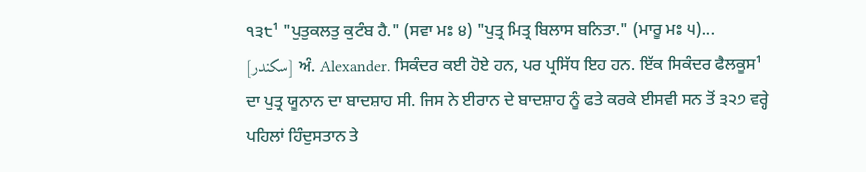੧੩੮¹ "ਪੁਤੁਕਲਤੁ ਕੁਟੰਬ ਹੈ." (ਸਵਾ ਮਃ ੪) "ਪੁਤ੍ਰ ਮਿਤ੍ਰ ਬਿਲਾਸ ਬਨਿਤਾ." (ਮਾਰੂ ਮਃ ੫)...
[سکندر] ਅੰ. Alexander. ਸਿਕੰਦਰ ਕਈ ਹੋਏ ਹਨ, ਪਰ ਪ੍ਰਸਿੱਧ ਇਹ ਹਨ. ਇੱਕ ਸਿਕੰਦਰ ਫੈਲਕੂਸ¹ ਦਾ ਪੁਤ੍ਰ ਯੂਨਾਨ ਦਾ ਬਾਦਸ਼ਾਹ ਸੀ. ਜਿਸ ਨੇ ਈਰਾਨ ਦੇ ਬਾਦਸ਼ਾਹ ਨੂੰ ਫਤੇ ਕਰਕੇ ਈਸਵੀ ਸਨ ਤੋਂ ੩੨੭ ਵਰ੍ਹੇ ਪਹਿਲਾਂ ਹਿੰਦੁਸਤਾਨ ਤੇ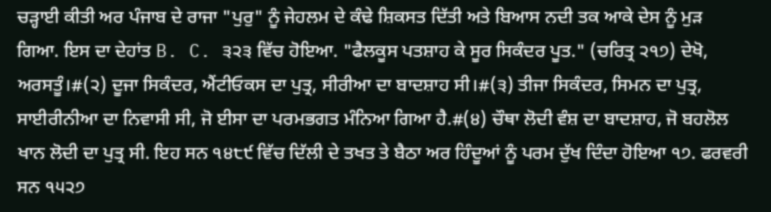ਚੜ੍ਹਾਈ ਕੀਤੀ ਅਰ ਪੰਜਾਬ ਦੇ ਰਾਜਾ "ਪੁਰੁ" ਨੂੰ ਜੇਹਲਮ ਦੇ ਕੰਢੇ ਸ਼ਿਕਸਤ ਦਿੱਤੀ ਅਤੇ ਬਿਆਸ ਨਦੀ ਤਕ ਆਕੇ ਦੇਸ ਨੂੰ ਮੁੜ ਗਿਆ. ਇਸ ਦਾ ਦੇਹਾਂਤ B. C. ੩੨੩ ਵਿੱਚ ਹੋਇਆ. "ਫੈਲਕੂਸ ਪਤਸ਼ਾਹ ਕੇ ਸੂਰ ਸਿਕੰਦਰ ਪੂਤ." (ਚਰਿਤ੍ਰ ੨੧੭) ਦੇਖੋ, ਅਰਸਤੂੰ।#(੨) ਦੂਜਾ ਸਿਕੰਦਰ, ਐਂਟੀਓਕਸ ਦਾ ਪੁਤ੍ਰ, ਸੀਰੀਆ ਦਾ ਬਾਦਸ਼ਾਹ ਸੀ।#(੩) ਤੀਜਾ ਸਿਕੰਦਰ, ਸਿਮਨ ਦਾ ਪੁਤ੍ਰ, ਸਾਈਰੀਨੀਆ ਦਾ ਨਿਵਾਸੀ ਸੀ, ਜੋ ਈਸਾ ਦਾ ਪਰਮਭਗਤ ਮੰਨਿਆ ਗਿਆ ਹੈ.#(੪) ਚੌਥਾ ਲੋਦੀ ਵੰਸ਼ ਦਾ ਬਾਦਸ਼ਾਹ, ਜੋ ਬਹਲੋਲ ਖਾਨ ਲੋਦੀ ਦਾ ਪੁਤ੍ਰ ਸੀ. ਇਹ ਸਨ ੧੪੮੯ ਵਿੱਚ ਦਿੱਲੀ ਦੇ ਤਖਤ ਤੇ ਬੈਠਾ ਅਰ ਹਿੰਦੂਆਂ ਨੂੰ ਪਰਮ ਦੁੱਖ ਦਿੰਦਾ ਹੋਇਆ ੧੭. ਫਰਵਰੀ ਸਨ ੧੫੨੭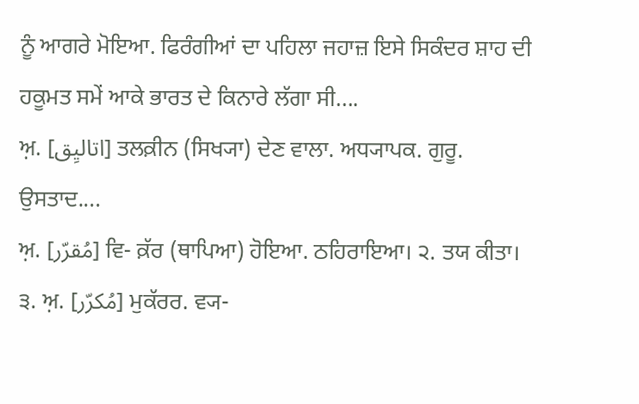ਨੂੰ ਆਗਰੇ ਮੋਇਆ. ਫਿਰੰਗੀਆਂ ਦਾ ਪਹਿਲਾ ਜਹਾਜ਼ ਇਸੇ ਸਿਕੰਦਰ ਸ਼ਾਹ ਦੀ ਹਕੂਮਤ ਸਮੇਂ ਆਕੇ ਭਾਰਤ ਦੇ ਕਿਨਾਰੇ ਲੱਗਾ ਸੀ....
ਅ਼. [اتالیِق] ਤਲਕ਼ੀਨ (ਸਿਖ੍ਯਾ) ਦੇਣ ਵਾਲਾ. ਅਧ੍ਯਾਪਕ. ਗੁਰੂ. ਉਸਤਾਦ....
ਅ਼. [مُقرّر] ਵਿ- ਕ਼ੱਰ (ਥਾਪਿਆ) ਹੋਇਆ. ਠਹਿਰਾਇਆ। ੨. ਤਯ ਕੀਤਾ। ੩. ਅ਼. [مُکرّر] ਮੁਕੱਰਰ. ਵ੍ਯ-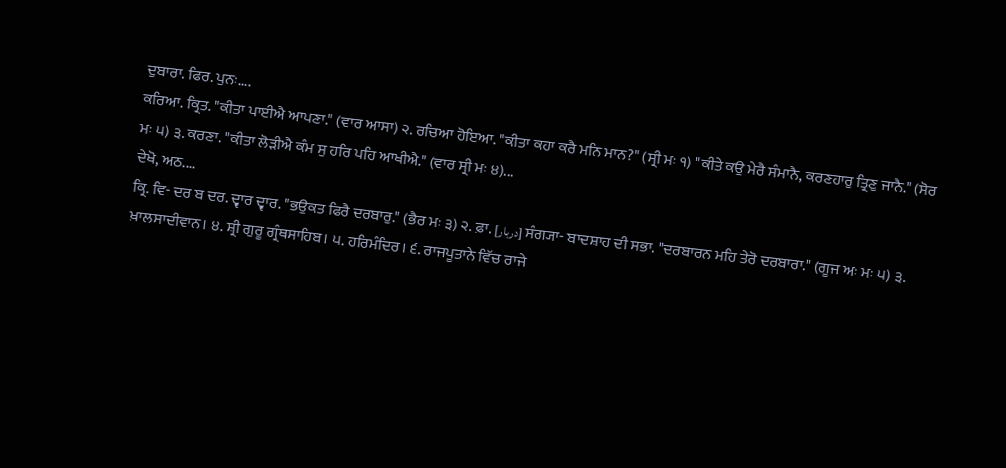ਦੁਬਾਰਾ. ਫਿਰ. ਪੁਨਃ....
ਕਰਿਆ. ਕ੍ਰਿਤ. "ਕੀਤਾ ਪਾਈਐ ਆਪਣਾ." (ਵਾਰ ਆਸਾ) ੨. ਰਚਿਆ ਹੋਇਆ. "ਕੀਤਾ ਕਹਾ ਕਰੈ ਮਨਿ ਮਾਨ?" (ਸ੍ਰੀ ਮਃ ੧) "ਕੀਤੇ ਕਉ ਮੇਰੈ ਸੰਮਾਨੈ, ਕਰਣਹਾਰੁ ਤ੍ਰਿਣੁ ਜਾਨੈ." (ਸੋਰ ਮਃ ੫) ੩. ਕਰਣਾ. "ਕੀਤਾ ਲੋੜੀਐ ਕੰਮ ਸੁ ਹਰਿ ਪਹਿ ਆਖੀਐ." (ਵਾਰ ਸ੍ਰੀ ਮਃ ੪)...
ਦੇਖੋ, ਅਠ....
ਕ੍ਰਿ. ਵਿ- ਦਰ ਬ ਦਰ. ਦ੍ਵਾਰ ਦ੍ਵਾਰ. "ਭਉਕਤ ਫਿਰੈ ਦਰਬਾਰੁ." (ਭੈਰ ਮਃ ੩) ੨. ਫ਼ਾ. [دربار] ਸੰਗ੍ਯਾ- ਬਾਦਸ਼ਾਹ ਦੀ ਸਭਾ. "ਦਰਬਾਰਨ ਮਹਿ ਤੇਰੋ ਦਰਬਾਰਾ." (ਗੂਜ ਅਃ ਮਃ ੫) ੩. ਖ਼ਾਲਸਾਦੀਵਾਨ। ੪. ਸ਼੍ਰੀ ਗੁਰੂ ਗ੍ਰੰਥਸਾਹਿਬ। ੫. ਹਰਿਮੰਦਿਰ। ੬. ਰਾਜਪੂਤਾਨੇ ਵਿੱਚ ਰਾਜੇ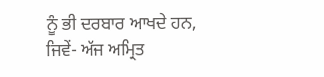ਨੂੰ ਭੀ ਦਰਬਾਰ ਆਖਦੇ ਹਨ, ਜਿਵੇਂ- ਅੱਜ ਅਮ੍ਰਿਤ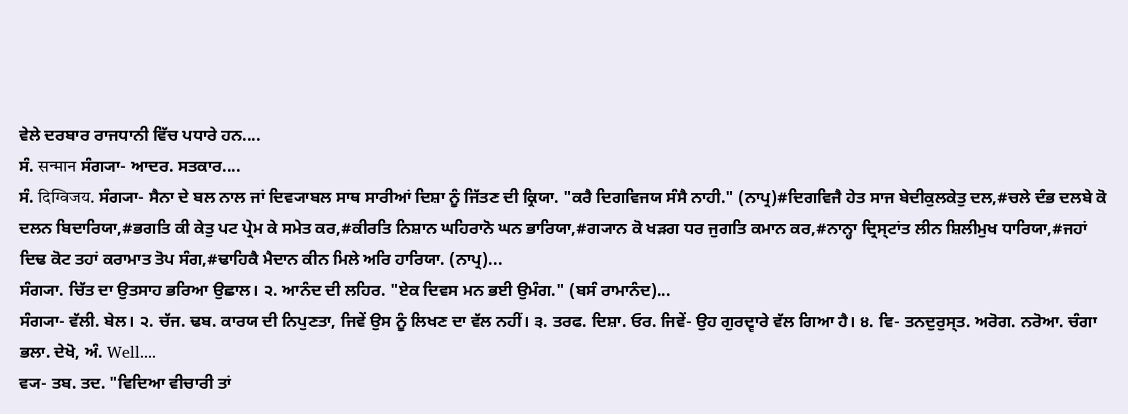ਵੇਲੇ ਦਰਬਾਰ ਰਾਜਧਾਨੀ ਵਿੱਚ ਪਧਾਰੇ ਹਨ....
ਸੰ. सन्मान ਸੰਗ੍ਯਾ- ਆਦਰ. ਸਤਕਾਰ....
ਸੰ. दिग्विजय. ਸੰਗ੍ਯਾ- ਸੈਨਾ ਦੇ ਬਲ ਨਾਲ ਜਾਂ ਦਿਵ੍ਯਾਬਲ ਸਾਥ ਸਾਰੀਆਂ ਦਿਸ਼ਾ ਨੂੰ ਜਿੱਤਣ ਦੀ ਕ੍ਰਿਯਾ. "ਕਰੈ ਦਿਗਵਿਜਯ ਸੰਸੈ ਨਾਹੀ." (ਨਾਪ੍ਰ)#ਦਿਗਵਿਜੈ ਹੇਤ ਸਾਜ ਬੇਦੀਕੁਲਕੇਤੁ ਦਲ,#ਚਲੇ ਦੰਭ ਦਲਬੇ ਕੋ ਦਲਨ ਬਿਦਾਰਿਯਾ,#ਭਗਤਿ ਕੀ ਕੇਤੁ ਪਟ ਪ੍ਰੇਮ ਕੇ ਸਮੇਤ ਕਰ,#ਕੀਰਤਿ ਨਿਸ਼ਾਨ ਘਹਿਰਾਨੋ ਘਨ ਭਾਰਿਯਾ,#ਗ੍ਯਾਨ ਕੋ ਖੜਗ ਧਰ ਜੁਗਤਿ ਕਮਾਨ ਕਰ,#ਨਾਨ੍ਹਾ ਦ੍ਰਿਸ੍ਟਾਂਤ ਲੀਨ ਸ਼ਿਲੀਮੁਖ ਧਾਰਿਯਾ,#ਜਹਾਂ ਦਿਢ ਕੋਟ ਤਹਾਂ ਕਰਾਮਾਤ ਤੋਪ ਸੰਗ,#ਢਾਹਿਕੈ ਮੈਦਾਨ ਕੀਨ ਮਿਲੇ ਅਰਿ ਹਾਰਿਯਾ. (ਨਾਪ੍ਰ)...
ਸੰਗ੍ਯਾ. ਚਿੱਤ ਦਾ ਉਤਸਾਹ ਭਰਿਆ ਉਛਾਲ। ੨. ਆਨੰਦ ਦੀ ਲਹਿਰ. "ਏਕ ਦਿਵਸ ਮਨ ਭਈ ਉਮੰਗ." (ਬਸੰ ਰਾਮਾਨੰਦ)...
ਸੰਗ੍ਯਾ- ਵੱਲੀ. ਬੇਲ। ੨. ਚੱਜ. ਢਬ. ਕਾਰਯ ਦੀ ਨਿਪੁਣਤਾ, ਜਿਵੇਂ ਉਸ ਨੂੰ ਲਿਖਣ ਦਾ ਵੱਲ ਨਹੀਂ। ੩. ਤਰਫ. ਦਿਸ਼ਾ. ਓਰ. ਜਿਵੇਂ- ਉਹ ਗੁਰਦ੍ਵਾਰੇ ਵੱਲ ਗਿਆ ਹੈ। ੪. ਵਿ- ਤਨਦੁਰੁਸ੍ਤ. ਅਰੋਗ. ਨਰੋਆ. ਚੰਗਾ ਭਲਾ. ਦੇਖੋ, ਅੰ. Well....
ਵ੍ਯ- ਤਬ. ਤਦ. "ਵਿਦਿਆ ਵੀਚਾਰੀ ਤਾਂ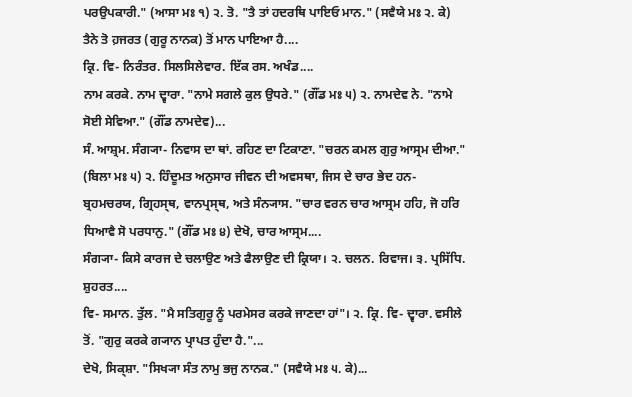ਪਰਉਪਕਾਰੀ." (ਆਸਾ ਮਃ ੧) ੨. ਤੋ. "ਤੈ ਤਾਂ ਹਦਰਥਿ ਪਾਇਓ ਮਾਨ." (ਸਵੈਯੇ ਮਃ ੨. ਕੇ) ਤੈਨੇ ਤੋ ਹ਼ਜਰਤ (ਗੁਰੂ ਨਾਨਕ) ਤੋਂ ਮਾਨ ਪਾਇਆ ਹੈ....
ਕ੍ਰਿ. ਵਿ- ਨਿਰੰਤਰ. ਸਿਲਸਿਲੇਵਾਰ. ਇੱਕ ਰਸ. ਅਖੰਡ....
ਨਾਮ ਕਰਕੇ. ਨਾਮ ਦ੍ਵਾਰਾ. "ਨਾਮੇ ਸਗਲੇ ਕੁਲ ਉਧਰੇ." (ਗੌਂਡ ਮਃ ੫) ੨. ਨਾਮਦੇਵ ਨੇ. "ਨਾਮੇ ਸੋਈ ਸੇਵਿਆ." (ਗੌਂਡ ਨਾਮਦੇਵ)...
ਸੰ. ਆਸ਼੍ਰਮ. ਸੰਗ੍ਯਾ- ਨਿਵਾਸ ਦਾ ਥਾਂ. ਰਹਿਣ ਦਾ ਟਿਕਾਣਾ. "ਚਰਨ ਕਮਲ ਗੁਰੁ ਆਸ੍ਰਮ ਦੀਆ." (ਬਿਲਾ ਮਃ ੫) ੨. ਹਿੰਦੂਮਤ ਅਨੁਸਾਰ ਜੀਵਨ ਦੀ ਅਵਸਥਾ, ਜਿਸ ਦੇ ਚਾਰ ਭੇਦ ਹਨ- ਬ੍ਰਹਮਚਰਯ, ਗ੍ਰਿਹਸ੍ਥ, ਵਾਨਪ੍ਰਸ੍ਥ, ਅਤੇ ਸੰਨ੍ਯਾਸ. "ਚਾਰ ਵਰਨ ਚਾਰ ਆਸ੍ਰਮ ਹਹਿ, ਜੋ ਹਰਿ ਧਿਆਵੈ ਸੋ ਪਰਧਾਨੁ." (ਗੌਂਡ ਮਃ ੪) ਦੇਖੋ, ਚਾਰ ਆਸ੍ਰਮ....
ਸੰਗ੍ਯਾ- ਕਿਸੇ ਕਾਰਜ ਦੇ ਚਲਾਉਣ ਅਤੇ ਫੈਲਾਉਣ ਦੀ ਕ੍ਰਿਯਾ। ੨. ਚਲਨ. ਰਿਵਾਜ। ੩. ਪ੍ਰਸਿੱਧਿ. ਸ਼ੁਹਰਤ....
ਵਿ- ਸਮਾਨ. ਤੁੱਲ. "ਮੈ ਸਤਿਗੁਰੂ ਨੂੰ ਪਰਮੇਸਰ ਕਰਕੇ ਜਾਣਦਾ ਹਾਂ"। ੨. ਕ੍ਰਿ. ਵਿ- ਦ੍ਵਾਰਾ. ਵਸੀਲੇ ਤੋਂ. "ਗੁਰੁ ਕਰਕੇ ਗ੍ਯਾਨ ਪ੍ਰਾਪਤ ਹੁੰਦਾ ਹੈ."...
ਦੇਖੋ, ਸਿਕ੍ਸ਼ਾ. "ਸਿਖ੍ਯਾ ਸੰਤ ਨਾਮੁ ਭਜੁ ਨਾਨਕ." (ਸਵੈਯੇ ਮਃ ੫. ਕੇ)...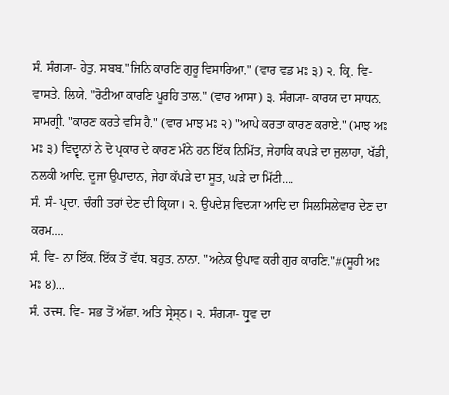ਸੰ. ਸੰਗ੍ਯਾ- ਹੇਤੁ. ਸਬਬ."ਜਿਨਿ ਕਾਰਣਿ ਗੁਰੂ ਵਿਸਾਰਿਆ." (ਵਾਰ ਵਡ ਮਃ ੩) ੨. ਕ੍ਰਿ. ਵਿ- ਵਾਸਤੇ. ਲਿਯੇ. "ਰੋਟੀਆ ਕਾਰਣਿ ਪੂਰਹਿ ਤਾਲ." (ਵਾਰ ਆਸਾ) ੩. ਸੰਗ੍ਯਾ- ਕਾਰਯ ਦਾ ਸਾਧਨ. ਸਾਮਗ੍ਰੀ. "ਕਾਰਣ ਕਰਤੇ ਵਸਿ ਹੈ." (ਵਾਰ ਮਾਝ ਮਃ ੨) "ਆਪੇ ਕਰਤਾ ਕਾਰਣ ਕਰਾਏ." (ਮਾਝ ਅਃ ਮਃ ੩) ਵਿਦ੍ਵਾਨਾਂ ਨੇ ਦੋ ਪ੍ਰਕਾਰ ਦੇ ਕਾਰਣ ਮੰਨੇ ਹਨ ਇੱਕ ਨਿਮਿੱਤ, ਜੇਹਾਕਿ ਕਪੜੇ ਦਾ ਜੁਲਾਹਾ, ਖੱਡੀ, ਨਲਕੀ ਆਦਿ. ਦੂਜਾ ਉਪਾਦਾਨ, ਜੇਹਾ ਕੱਪੜੇ ਦਾ ਸੂਤ, ਘੜੇ ਦਾ ਮਿੱਟੀ....
ਸੰ. ਸੰ- ਪ੍ਰਦਾ. ਚੰਗੀ ਤਰਾਂ ਦੇਣ ਦੀ ਕ੍ਰਿਯਾ। ੨. ਉਪਦੇਸ਼ ਵਿਦ੍ਯਾ ਆਦਿ ਦਾ ਸਿਲਸਿਲੇਵਾਰ ਦੇਣ ਦਾ ਕਰਮ....
ਸੰ. ਵਿ- ਨਾ ਇੱਕ. ਇੱਕ ਤੋਂ ਵੱਧ. ਬਹੁਤ. ਨਾਨਾ. "ਅਨੇਕ ਉਪਾਵ ਕਰੀ ਗੁਰ ਕਾਰਣਿ."#(ਸੂਹੀ ਅਃ ਮਃ ੪)...
ਸੰ. उत्त्म. ਵਿ- ਸਭ ਤੋਂ ਅੱਛਾ. ਅਤਿ ਸ੍ਰੇਸ੍ਠ। ੨. ਸੰਗ੍ਯਾ- ਧ੍ਰੁਵ ਦਾ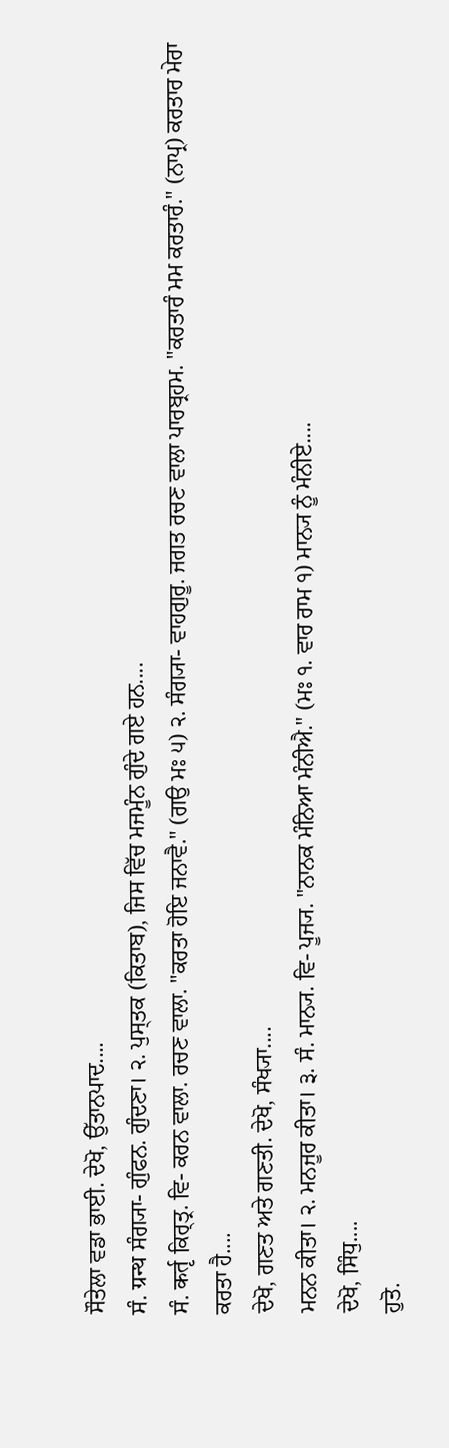ਸੌਤੇਲਾ ਵਡਾ ਭਾਈ. ਦੇਖੋ, ਉੱਤਾਨਪਾਦ....
ਸੰ. ग्रन्थ ਸੰਗ੍ਯਾ- ਗੁੰਫਨ. ਗੁੰਦਣਾ। ੨. ਪੁਸ੍ਤਕ (ਕਿਤਾਬ), ਜਿਸ ਵਿੱਚ ਮਜਮੂੰਨ ਗੁੰਦੇ ਗਏ ਹਨ....
ਸੰ. कर्तृ ਕਿਰ੍ਤ੍ਰ. ਵਿ- ਕਰਨ ਵਾਲਾ. ਰਚਣ ਵਾਲਾ. "ਕਰਤਾ ਹੋਇ ਜਨਾਵੈ." (ਗਉ ਮਃ ੫) ੨. ਸੰਗ੍ਯਾ- ਵਾਹਗੁਰੂ. ਜਗਤ ਰਚਣ ਵਾਲਾ ਪਾਰਬ੍ਰਹਮ. "ਕਰਤਾਰੰ ਮਮ ਕਰਤਾਰੰ." (ਨਾਪ੍ਰ) ਕਰਤਾਰ ਮੇਰਾ ਕਰਤਾ ਹੈ....
ਦੇਖੋ, ਗਣਤ ਅਤੇ ਗਣਤੀ. ਦੇਖੋ, ਸੰਖ੍ਯਾ....
ਮਨਨ ਕੀਤਾ। ੨. ਮਨਜੂਰ ਕੀਤਾ। ੩. ਸੰ. ਮਾਨ੍ਯ. ਵਿ- ਪੂਜ੍ਯ. "ਨਾਨਕ ਮੰਨਿਆ ਮੰਨੀਐ." (ਮਃ ੧. ਵਾਰ ਰਾਮ ੧) ਮਾਨ੍ਯ ਨੂੰ ਮੰਨੀਏ....
ਦੇਖੋ, ਸਿੰਧੁ....
ਹੁਤੋ.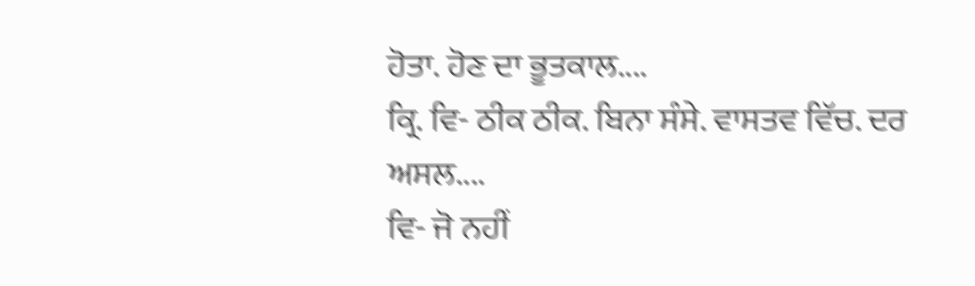ਹੋਤਾ. ਹੋਣ ਦਾ ਭੂਤਕਾਲ....
ਕ੍ਰਿ. ਵਿ- ਠੀਕ ਠੀਕ. ਬਿਨਾ ਸੰਸੇ. ਵਾਸਤਵ ਵਿੱਚ. ਦਰ ਅਸਲ....
ਵਿ- ਜੋ ਨਹੀਂ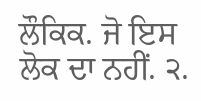ਲੌਕਿਕ. ਜੋ ਇਸ ਲੋਕ ਦਾ ਨਹੀਂ. ੨.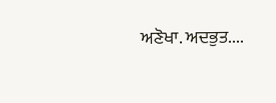ਅਣੋਖਾ. ਅਦਭੁਤ....